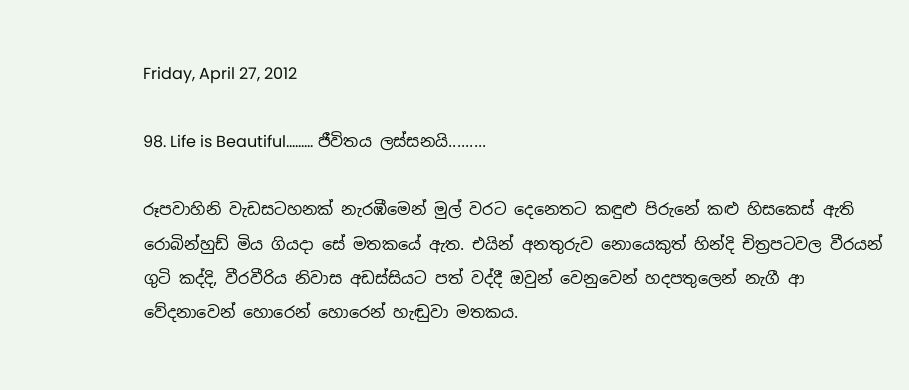Friday, April 27, 2012

98. Life is Beautiful......... ජීවිතය ලස්සනයි.........

රූපවාහිනි වැඩසටහනක් නැරඹීමෙන් මුල් වරට දෙනෙතට කඳුළු පිරුනේ කළු හිසකෙස් ඇති රොබින්හුඩ් මිය ගියදා සේ මතකයේ ඇත. එයින් අනතුරුව නොයෙකුත් හින්දි චිත්‍රපටවල වීරයන් ගුටි කද්දි, වීරවීරිය නිවාස අඩස්සියට පත් වද්දී ඔවුන් වෙනුවෙන් හදපතුලෙන් නැගී ආ වේදනාවෙන් හොරෙන් හොරෙන් හැඬුවා මතකය.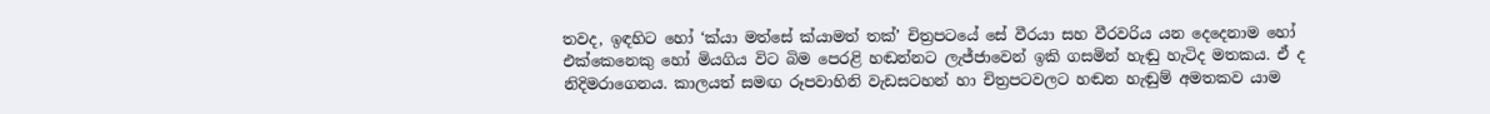තවද, ඉඳහිට හෝ ‘ක්යා මත්සේ ක්යාමත් තක්’ චිත්‍රපටයේ සේ වීරයා සහ වීරවරිය යන දෙදෙනාම හෝ එක්කෙනෙකු හෝ මියගිය විට බිම පෙරළි හඬන්නට ලැජ්ජාවෙන් ඉකි ගසමින් හැඬු හැටිද මතකය. ඒ ද නිදිමරාගෙනය. කාලයත් සමඟ රූපවාහිනි වැඩසටහන් හා චිත්‍රපටවලට හඬන හැඬුම් අමතකව යාම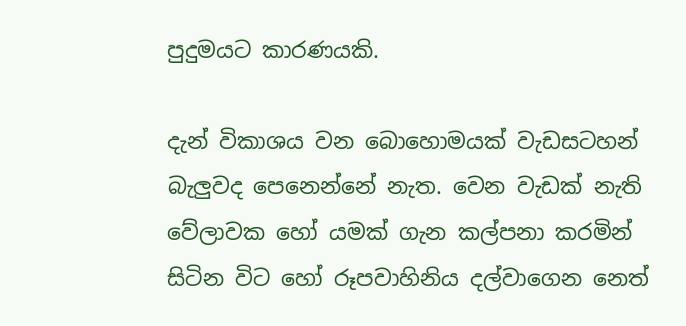පුදුමයට කාරණයකි.

දැන් විකාශය වන බොහොමයක් වැඩසටහන් බැලුවද පෙනෙන්නේ නැත. වෙන වැඩක් නැති වේලාවක හෝ යමක් ගැන කල්පනා කරමින් සිටින විට හෝ රූපවාහිනිය දල්වාගෙන නෙත්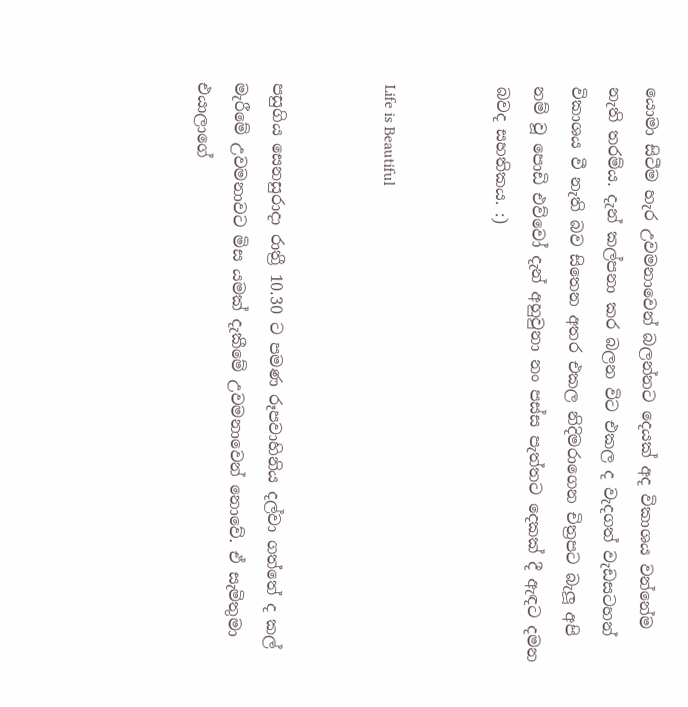යොමා සිටීම හැර උවමනාවෙන් බලන්නට දෙයක් අද විකාශය වන්නේම නැති තරම්ය. දැන් කල්පනා කර බලන විට එකල ද වැදගත් වැඩසටහන් විකාශය වී නැති බව සිතෙන අතර එකල නිදිමරාගෙන චිත්‍රපට බැලූ අපි නම් වූ පොඩි එව්වෝ දැන් අහුවුනා නං පස්ස පැත්තට දෙකක් දී ඇඳට දමන බවද සහතිකය. :)


Life is Beautiful


පසුගිය සෙනසුරාදා රාත්‍රී 10.30 ට පමණ රූපවාහිනිය දල්වා ගත්තේ ද කල් මැරීමේ උවමනාවට මිස යමක් දැකීමේ උවමනාවෙන් නොවේ. ඒ සැමිතුමා එයාලාගේ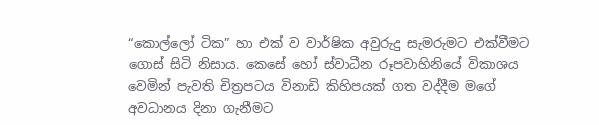“කොල්ලෝ ටික” හා එක් ව වාර්ෂික අවුරුදු සැමරුමට එක්වීමට ගොස් සිටි නිසාය. කෙසේ හෝ ස්වාධීන රූපවාහිනියේ විකාශය වෙමින් පැවති චිත්‍රපටය විනාඩි කිහිපයක් ගත වද්දීම මගේ අවධානය දිනා ගැනීමට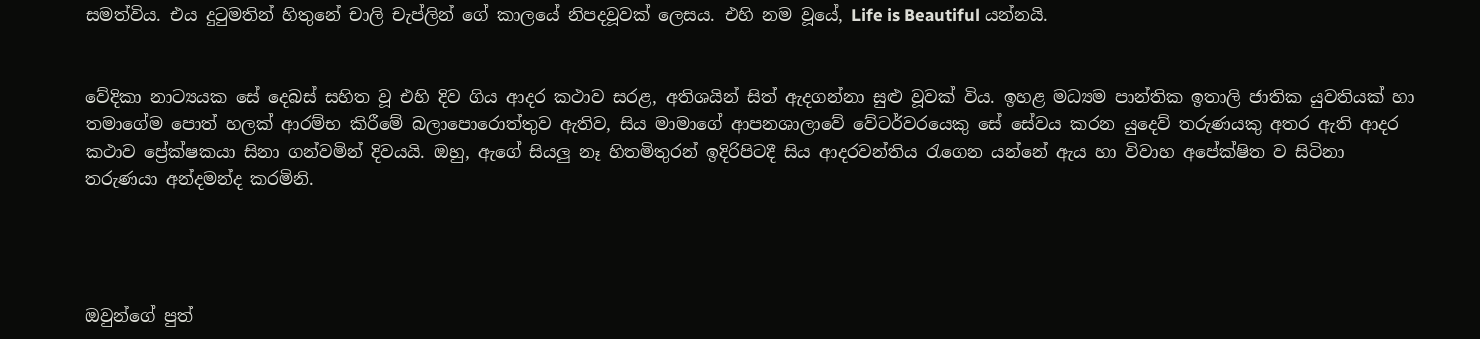සමත්විය. එය දුටුමතින් හිතුනේ චාලි චැප්ලින් ගේ කාලයේ නිපදවූවක් ලෙසය. එහි නම වූයේ, Life is Beautiful යන්නයි.


වේදිකා නාට්‍යයක සේ දෙබස් සහිත වූ එහි දිව ගිය ආදර කථාව සරළ, අතිශයින් සිත් ඇදගන්නා සුළු වූවක් විය. ඉහළ මධ්‍යම පාන්තික ඉතාලි ජාතික යුවතියක් හා තමාගේම පොත් හලක් ආරම්භ කිරීමේ බලාපොරොත්තුව ඇතිව, සිය මාමාගේ ආපනශාලාවේ වේටර්වරයෙකු සේ සේවය කරන යුදෙව් තරුණයකු අතර ඇති ආදර කථාව ප්‍රේක්ෂකයා සිනා ගන්වමින් දිවයයි. ඔහු, ඇගේ සියලු නෑ හිතමිතුරන් ඉදිරිපිටදී සිය ආදරවන්තිය රැගෙන යන්නේ ඇය හා විවාහ අපේක්ෂිත ව සිටිනා තරුණයා අන්දමන්ද කරමිනි.




ඔවුන්ගේ පුත්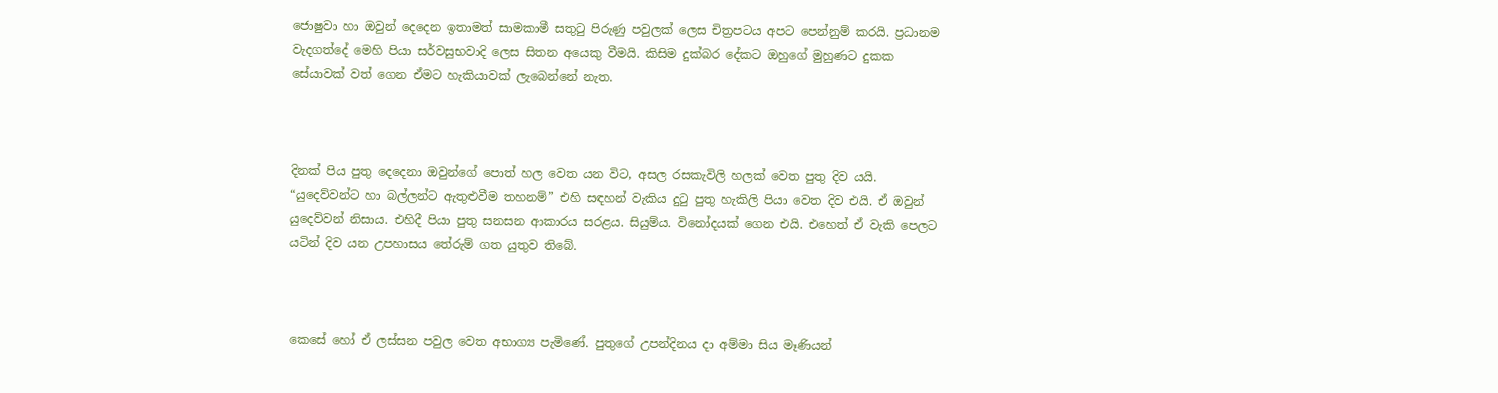ජොෂුවා හා ඔවුන් දෙදෙන ඉතාමත් සාමකාමී සතුටු පිරුණු පවුලක් ලෙස චිත්‍රපටය අපට පෙන්නුම් කරයි. ප්‍රධානම වැදගත්දේ මෙහි පියා සර්වසුභවාදි ලෙස සිතන අයෙකු වීමයි. කිසිම දුක්බර දේකට ඔහුගේ මුහුණට දුකක සේයාවක් වත් ගෙන ඒමට හැකියාවක් ලැබෙන්නේ නැත.



දිනක් පිය පුතු දෙදෙනා ඔවුන්ගේ පොත් හල වෙත යන විට, අසල රසකැවිලි හලක් වෙත පුතු දිව යයි. “යුදෙව්වන්ට හා බල්ලන්ට ඇතුළුවීම තහනම්” එහි සඳහන් වැකිය දුටු පුතු හැකිලි පියා වෙත දිව එයි. ඒ ඔවුන් යුදෙව්වන් නිසාය. එහිදී පියා පුතු සනසන ආකාරය සරළය. සියුම්ය. විනෝදයක් ගෙන එයි. එහෙත් ඒ වැකි පෙලට යටින් දිව යන උපහාසය තේරුම් ගත යුතුව තිබේ.



කෙසේ හෝ ඒ ලස්සන පවුල වෙත අභාග්‍ය පැමිණේ. පුතුගේ උපන්දිනය දා අම්මා සිය මෑණියන්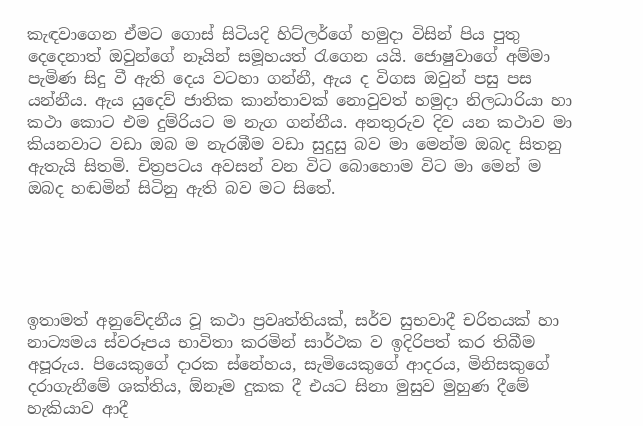කැඳවාගෙන ඒමට ගොස් සිටියදි හිට්ලර්ගේ හමුදා විසින් පිය පුතු දෙදෙනාත් ඔවුන්ගේ නෑයින් සමූහයත් රැගෙන යයි. ජොෂුවාගේ අම්මා පැමිණ සිදු වී ඇති දෙය වටහා ගන්නී, ඇය ද විගස ඔවුන් පසු පස යන්නීය. ඇය යුදෙව් ජාතික කාන්තාවක් නොවුවත් හමුදා නිලධාරියා හා කථා කොට එම දුම්රියට ම නැග ගන්නීය. අනතුරුව දිව යන කථාව මා කියනවාට වඩා ඔබ ම නැරඹීම වඩා සුදුසු බව මා මෙන්ම ඔබද සිතනු ඇතැයි සිතමි. චිත්‍රපටය අවසන් වන විට බොහොම විට මා මෙන් ම ඔබද හඬමින් සිටිනු ඇති බව මට සිතේ.





ඉතාමත් අනුවේදනීය වූ කථා ප්‍රවෘත්තියක්, සර්ව සුභවාදී චරිතයක් හා නාට්‍යමය ස්වරූපය භාවිතා කරමින් සාර්ථක ව ඉදිරිපත් කර තිබීම අපූරුය. පියෙකුගේ දාරක ස්නේහය, සැමියෙකුගේ ආදරය, මිනිසකුගේ දරාගැනීමේ ශක්තිය, ඕනෑම දුකක දී එයට සිනා මුසුව මුහුණ දීමේ හැකියාව ආදී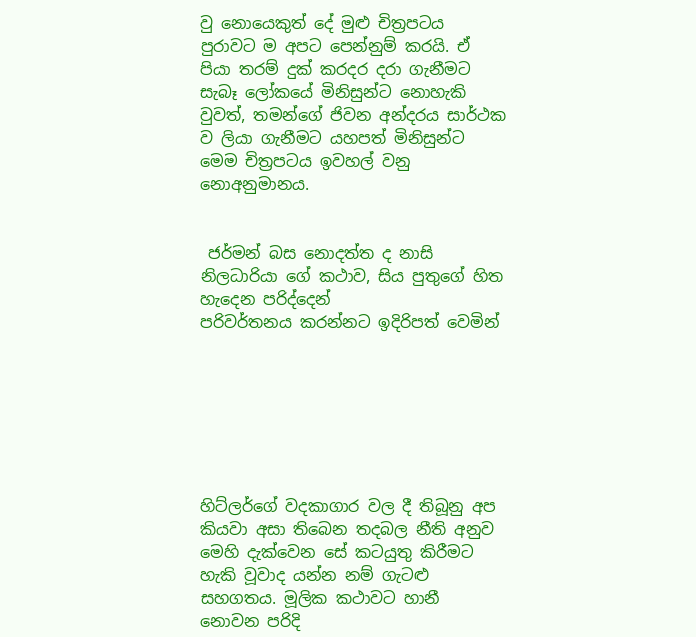වු නොයෙකුත් දේ මුළු චිත්‍රපටය පුරාවට ම අපට පෙන්නුම් කරයි. ඒ පියා තරම් දුක් කරදර දරා ගැනීමට සැබෑ ලෝකයේ මිනිසුන්ට නොහැකි වුවත්, තමන්ගේ ජිවන අන්දරය සාර්ථක ව ලියා ගැනීමට යහපත් මිනිසුන්ට මෙම චිත්‍රපටය ඉවහල් වනු නොඅනුමානය.


 ජර්මන් බස නොදත්ත ද නාසි නිලධාරියා ගේ කථාව, සිය පුතුගේ හිත හැදෙන පරිද්දෙන්
පරිවර්තනය කරන්නට ඉදිරිපත් වෙමින්







හිට්ලර්ගේ වදකාගාර වල දී තිබූනු අප කියවා අසා තිබෙන තදබල නීති අනුව මෙහි දැක්වෙන සේ කටයුතු කිරීමට හැකි වූවාද යන්න නම් ගැටළු සහගතය. මූලික කථාවට හානී නොවන පරිදි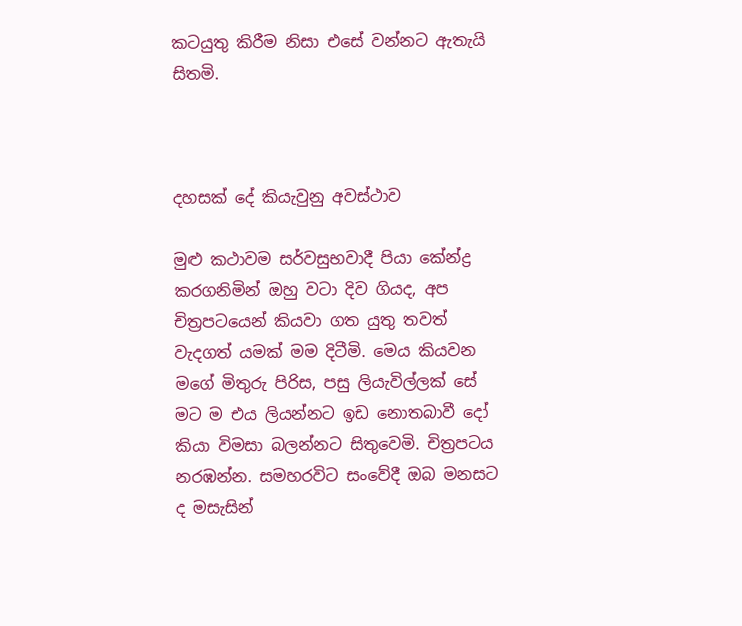කටයුතු කිරීම නිසා එසේ වන්නට ඇතැයි සිතමි.



දහසක් දේ කියැවුනු අවස්ථාව

මුළු කථාවම සර්වසුභවාදී පියා කේන්ද්‍ර කරගනිමින් ඔහු වටා දිව ගියද, අප චිත්‍රපටයෙන් කියවා ගත යුතු තවත් වැදගත් යමක් මම දිටීමි. මෙය කියවන මගේ මිතුරු පිරිස, පසු ලියැවිල්ලක් සේ මට ම එය ලියන්නට ඉඩ නොතබාවී දෝ කියා විමසා බලන්නට සිතුවෙමි. චිත්‍රපටය නරඹන්න. සමහරවිට සංවේදී ඔබ මනසට ද මසැසින්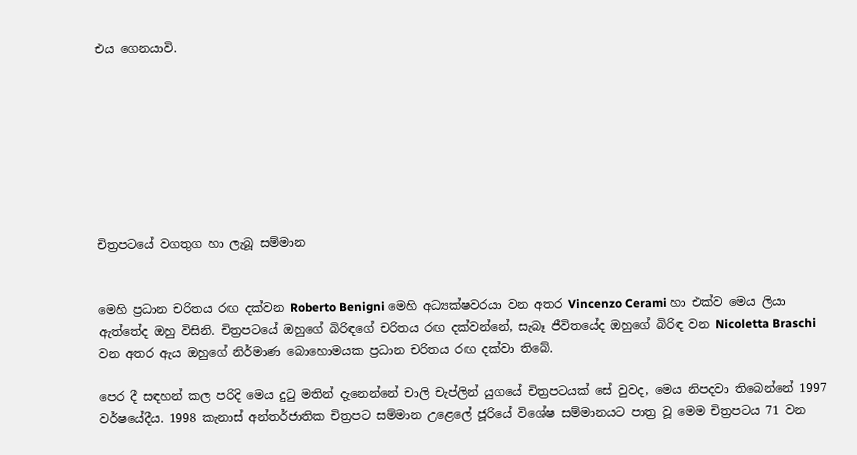එය ගෙනයාවි.








චිත්‍රපටයේ වගතුග හා ලැබූ සම්මාන


මෙහි ප්‍රධාන චරිතය රඟ දක්වන Roberto Benigni මෙහි අධ්‍යක්ෂවරයා වන අතර Vincenzo Cerami හා එක්ව මෙය ලියා ඇත්තේද ඔහු විසිනි. චිත්‍රපටයේ ඔහුගේ බිරිඳගේ චරිතය රඟ දක්වන්නේ, සැබෑ ජීවිතයේද ඔහුගේ බිරිඳ වන Nicoletta Braschi වන අතර ඇය ඔහුගේ නිර්මාණ බොහොමයක ප්‍රධාන චරිතය රඟ දක්වා තිබේ.

පෙර දී සඳහන් කල පරිදි මෙය දුටු මතින් දැනෙන්නේ චාලි චැප්ලින් යුගයේ චිත්‍රපටයක් සේ වුවද, මෙය නිපදවා තිබෙන්නේ 1997 වර්ෂයේදීය. 1998 කැනාස් අන්තර්ජාතික චිත්‍රපට සම්මාන උළෙලේ ජූරියේ විශේෂ සම්මානයට පාත්‍ර වූ මෙම චිත්‍රපටය 71 වන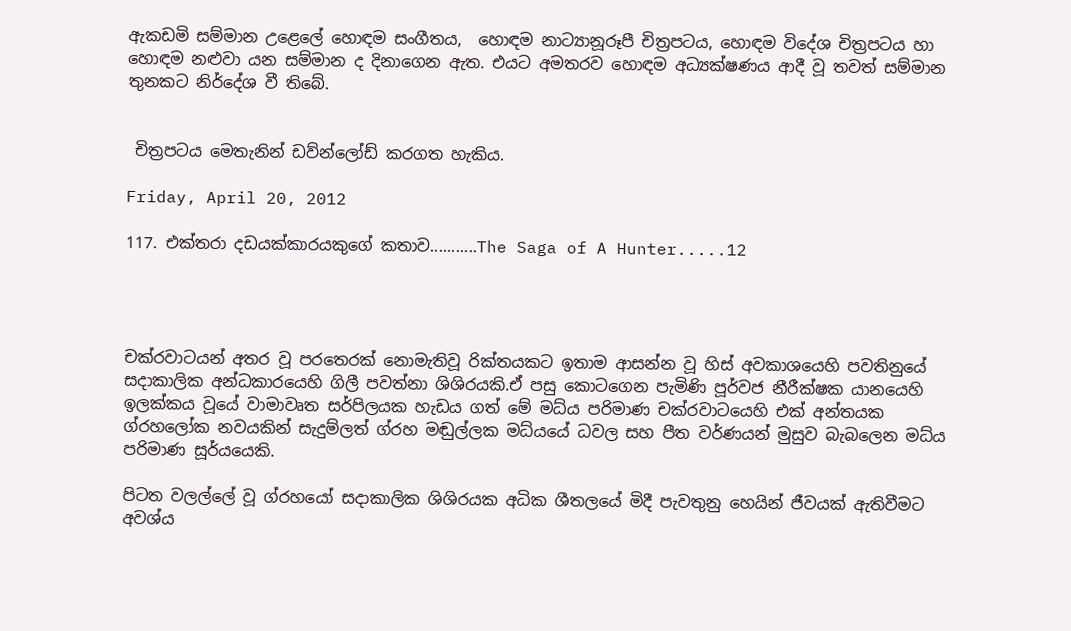ඇකඩමි සම්මාන උළෙලේ හොඳම සංගීතය,  හොඳම නාට්‍යානූරූපී චිත්‍රපටය, හොඳම විදේශ චිත්‍රපටය හා හොඳම නළුවා යන සම්මාන ද දිනාගෙන ඇත. එයට අමතරව හොඳම අධ්‍යක්ෂණය ආදී වූ තවත් සම්මාන තුනකට නිර්දේශ වී තිබේ.


 චිත්‍රපටය මෙතැනින් ඩව්න්ලෝඩ් කරගත හැකිය.

Friday, April 20, 2012

117. එක්තරා දඩයක්කාරයකුගේ කතාව...........The Saga of A Hunter.....12




චක්රවාටයන් අතර වූ පරතෙරක් නොමැතිවූ රික්තයකට ඉතාම ආසන්න වූ හිස් අවකාශයෙහි පවතිනුයේ සදාකාලික අන්ධකාරයෙහි ගිලී පවත්නා ශිශිරයකි.ඒ පසු කොටගෙන පැමිණි පූර්වජ නීරීක්ෂක යානයෙහි ඉලක්කය වූයේ වාමාවෘත සර්පිලයක හැඩය ගත් මේ මධ්ය පරිමාණ චක්රවාටයෙහි එක් අන්තයක ග්රහලෝක නවයකින් සැදුම්ලත් ග්රහ මඬුල්ලක මධ්යයේ ධවල සහ පීත වර්ණයන් මුසුව බැබලෙන මධ්ය පරිමාණ සූර්යයෙකි.

පිටත වලල්ලේ වූ ග්රහයෝ සදාකාලික ශිශිරයක අධික ශීතලයේ මිදී පැවතුනු හෙයින් ජීවයක් ඇතිවීමට අවශ්ය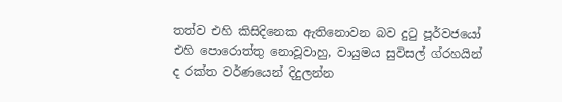තත්ව එහි කිසිදිනෙක ඇතිනොවන බව දුටු පූර්වජයෝ එහි පොරොත්තු නොවූවාහු, වායුමය සුවිසල් ග්රහයින් ද රක්ත වර්ණයෙන් දිදුලන්න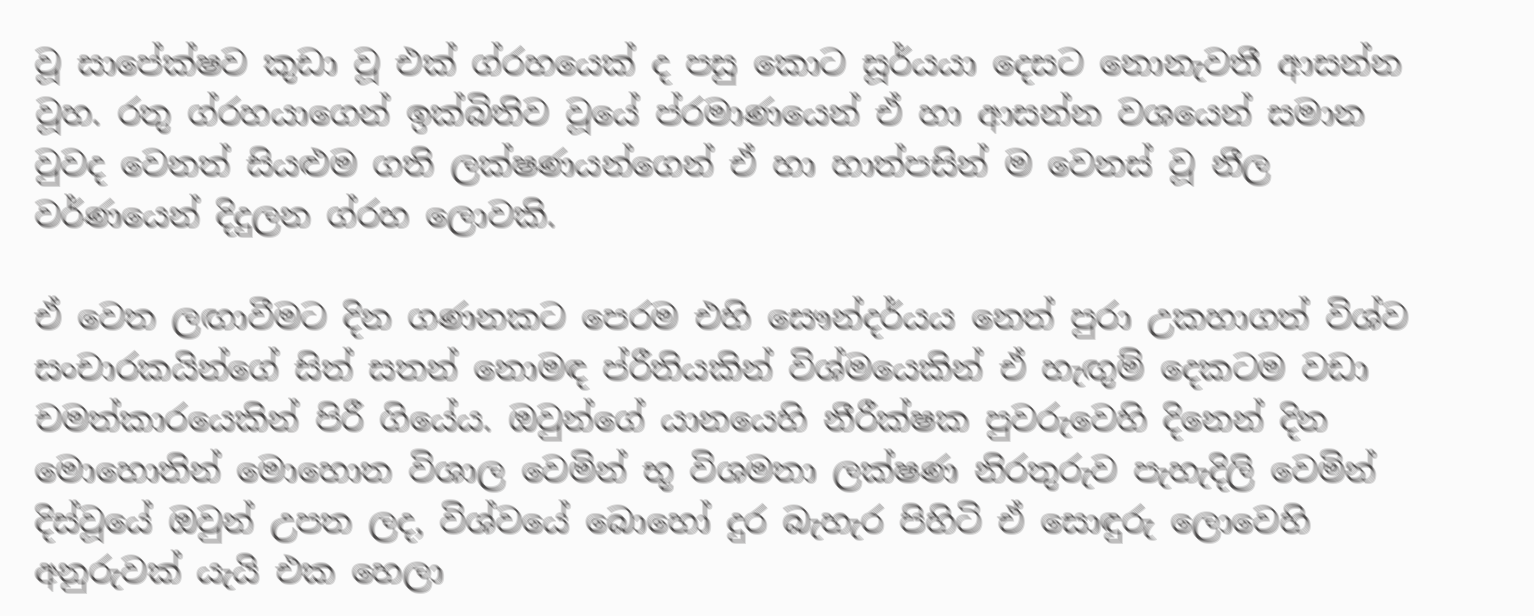වූ සාපේක්ෂව කුඩා වූ එක් ග්රහයෙක් ද පසු කොට සූර්යයා දෙසට නොනැවතී ආසන්න වූහ. රතු ග්රහයාගෙන් ඉක්බිතිව වූයේ ප්රමාණයෙන් ඒ හා ආසන්න වශයෙන් සමාන වුවද වෙනත් සියළුම ගති ලක්ෂණයන්ගෙන් ඒ හා හාත්පසින් ම වෙනස් වූ නීල වර්ණයෙන් දිදුලන ග්රහ ලොවකි.

ඒ වෙත ලඟාවීමට දින ගණනකට පෙරම එහි සෞන්දර්යය නෙත් පුරා උකහාගත් විශ්ව සංචාරකයින්ගේ සිත් සතන් නොමඳ ප්රීතියකින් විශ්මයෙකින් ඒ හැඟුම් දෙකටම වඩා චමත්කාරයෙකින් පිරී ගියේය. ඔවුන්ගේ යානයෙහි නීරීක්ෂක පුවරුවෙහි දිනෙන් දින මොහොතින් මොහොත විශාල වෙමින් භූ විශමතා ලක්ෂණ නිරතුරුව පැහැදිලි වෙමින් දිස්වූයේ ඔවුන් උපත ලද, විශ්වයේ බොහෝ දුර බැහැර පිහිටි ඒ සොඳුරු ලොවෙහි අනුරුවක් යැයි එක හෙලා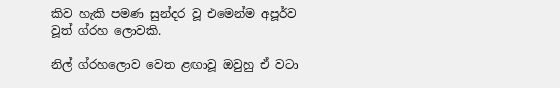කිව හැකි පමණ සුන්දර වූ එමෙන්ම අපූර්ව වූත් ග්රහ ලොවකි.

නිල් ග්ර‍හලොව වෙත ළඟාවූ ඔවුහු ඒ වටා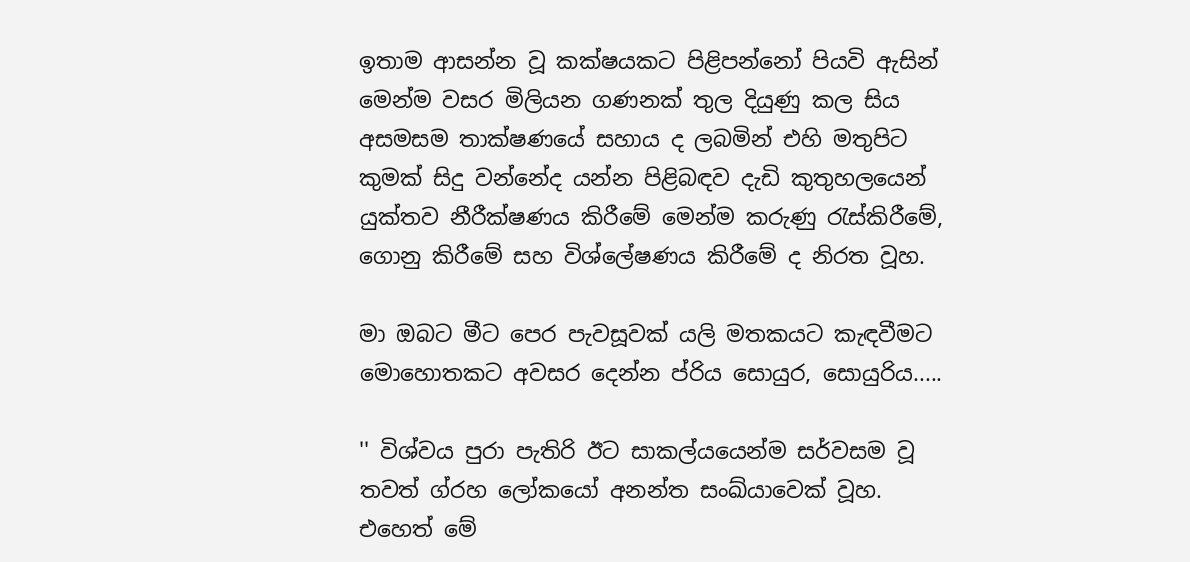ඉතාම ආසන්න වූ කක්ෂයකට පිළිපන්නෝ පියවි ඇසින් මෙන්ම වසර මිලියන ගණනක් තුල දියුණු කල සිය අසමසම තාක්ෂණයේ සහාය ද ලබමින් එහි මතුපිට කුමක් සිදු වන්නේද යන්න පිළිබඳව දැඩි කුතුහලයෙන් යුක්තව නීරීක්ෂණය කිරීමේ මෙන්ම කරුණු රැස්කිරීමේ, ගොනු කිරීමේ සහ විශ්ලේෂණය කිරීමේ ද නිරත වූහ.

මා ඔබට මීට පෙර පැවසූවක් යලි මතකයට කැඳවීමට මොහොතකට අවසර දෙන්න ප්රිය සොයුර, සොයුරිය.....

'' විශ්වය පුරා පැතිරි ඊට සාකල්යයෙන්ම සර්වසම වූ තවත් ග්රහ ලෝකයෝ අනන්ත සංඛ්යාවෙක් වූහ. එහෙත් මේ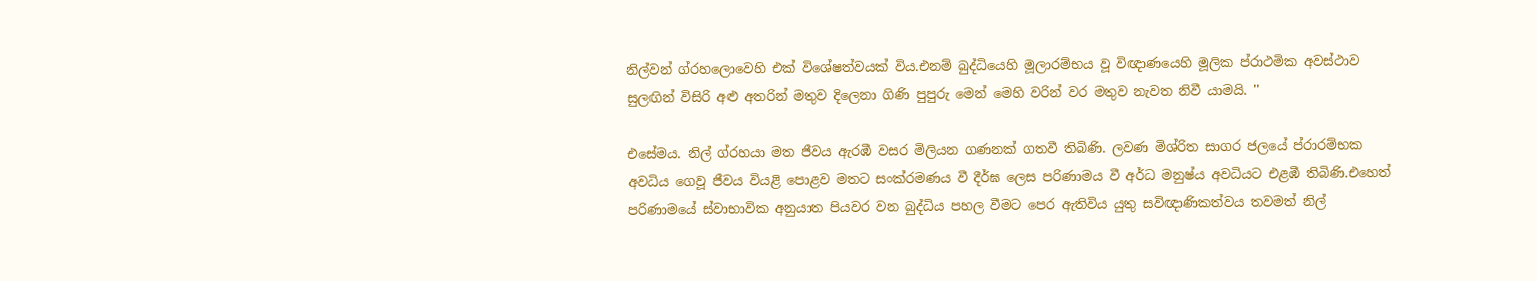නිල්වන් ග්රහලොවෙහි එක් විශේෂත්වයක් විය.එනම් බුද්ධියෙහි මූලාරම්භය වූ විඥාණයෙහි මූලික ප්රාථමික අවස්ථාව සුලඟින් විසිරි අළු අතරින් මතුව දිලෙනා ගිණි පුපුරු මෙන් මෙහි වරින් වර මතුව නැවත නිවී යාමයි. ''

එසේමය. නිල් ග්රහයා මත ජීවය ඇරඹී වසර මිලියන ගණනක් ගතවී තිබිණි. ලවණ මිශ්රිත සාගර ජලයේ ප්රාරම්භක අවධිය ගෙවූ ජීවය වියළි පොළව මතට සංක්රමණය වී දීර්ඝ ලෙස පරිණාමය වී අර්ධ මනුෂ්ය‍ අවධියට එළඹී තිබිණි.එහෙත් පරිණාමයේ ස්වාභාවික අනුයාත පියවර වන බුද්ධිය පහල වීමට පෙර ඇතිවිය යුතු සවිඥාණිකත්වය තවමත් නිල්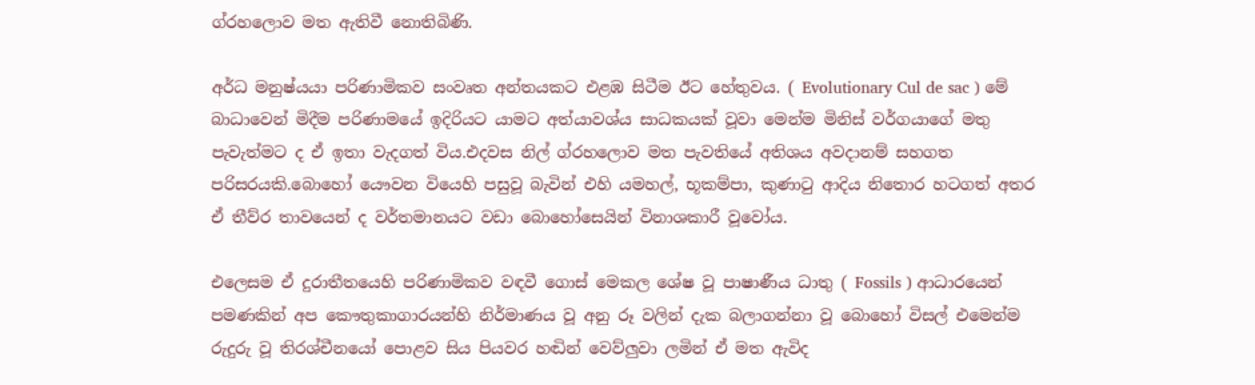ග්රහලොව මත ඇතිවී නොතිබිණි.

අර්ධ මනුෂ්යයා පරිණාමිකව සංවෘත අන්තයකට එළඹ සිටීම ඊට හේතුවය. ( Evolutionary Cul de sac ) මේ බාධාවෙන් මිදීම පරිණාමයේ ඉදිරියට යාමට අත්යාවශ්ය සාධකයක් වූවා මෙන්ම මිනිස් වර්ගයාගේ මතු පැවැත්මට ද ඒ ඉතා වැදගත් විය.එදවස නිල් ග්රහලොව මත පැවතියේ අතිශය අවදානම් සහගත පරිසරයකි.බොහෝ යෞවන වියෙහි පසුවූ බැවින් එහි යමහල්, භූකම්පා, කුණාටු ආදිය නිතොර හටගත් අතර ඒ තීව්ර තාවයෙන් ද වර්තමානයට වඩා බොහෝසෙයින් විනාශකාරී වූවෝය.

එලෙසම ඒ දුරාතීතයෙහි පරිණාමිකව වඳවී ගොස් මෙකල ශේෂ වූ පාෂාණීය ධාතු ( Fossils ) ආධාරයෙන් පමණකින් අප කෞතුකාගාරයන්හි නිර්මාණය වූ අනු රූ වලින් දැක බලාගන්නා වූ බොහෝ විසල් එමෙන්ම රුදුරු වූ තිරශ්චීනයෝ පොළව සිය පියවර හඬින් වෙව්ලුවා ලමින් ඒ මත ඇවිද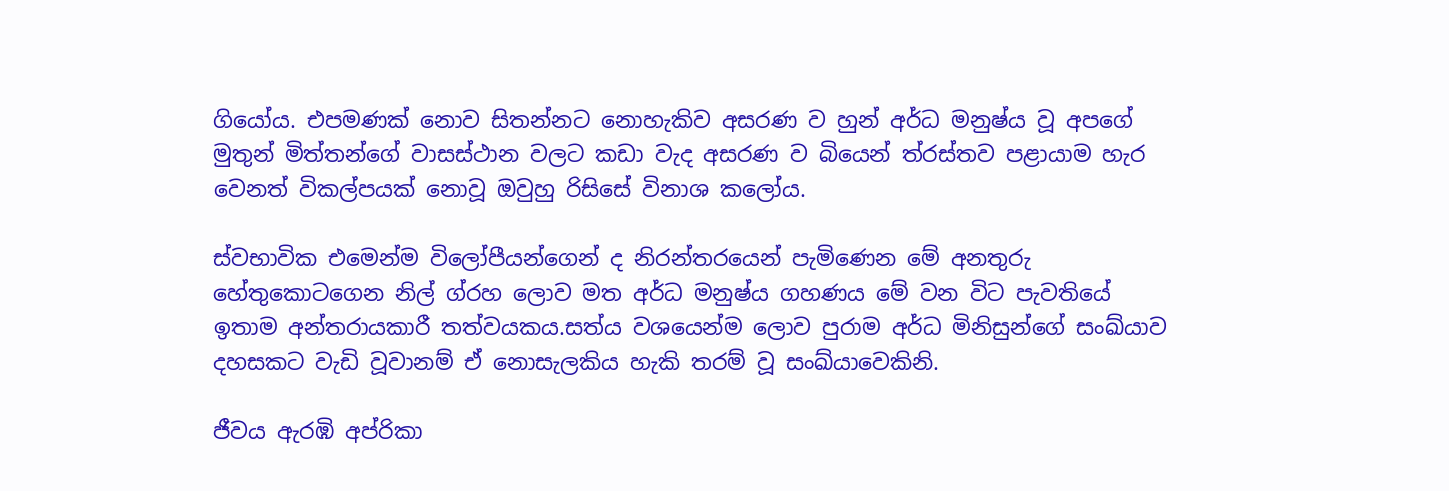ගියෝය. එපමණක් නොව සිතන්නට නොහැකිව අසරණ ව හුන් අර්ධ මනුෂ්ය වූ අපගේ මුතුන් මිත්තන්ගේ වාසස්ථාන වලට කඩා වැද අසරණ ව බියෙන් ත්රස්තව පළායාම හැර වෙනත් විකල්පයක් නොවූ ඔවුහු රිසිසේ විනාශ කලෝය.

ස්වභාවික එමෙන්ම විලෝපීයන්ගෙන් ද නිරන්තරයෙන් පැමිණෙන මේ අනතුරු හේතුකොටගෙන නිල් ග්රහ ලොව මත අර්ධ මනුෂ්ය ගහණය මේ වන විට පැවතියේ ඉතාම අන්තරායකාරී තත්වයකය.සත්ය‍ වශයෙන්ම ලොව පුරාම අර්ධ මිනිසුන්ගේ සංඛ්යාව දහසකට වැඩි වූවානම් ඒ නොසැලකිය හැකි තරම් වූ සංඛ්යාවෙකිනි.

ජීවය ඇරඹි අප්රිකා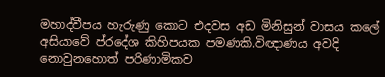මහාද්වීපය හැරුණු කොට එදවස අඩ මිනිසුන් වාසය කලේ අසියාවේ ප්රදේශ කිහිපයක පමණකි.විඥාණය අවදි නොවුනහොත් පරිණාමිකව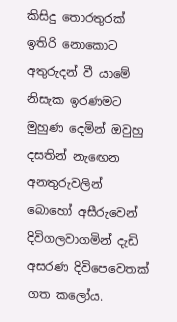කිසිදු තොරතුරක් ඉතිරි නොකොට අතුරුදන් වී යාමේ නිසැක ඉරණමට මුහුණ දෙමින් ඔවුහු දසතින් නැඟෙන අනතුරුවලින් බොහෝ අසීරුවෙන් දිවිගලවාගමින් දැඩි අසරණ දිවිපෙවෙතක් ගත කලෝය.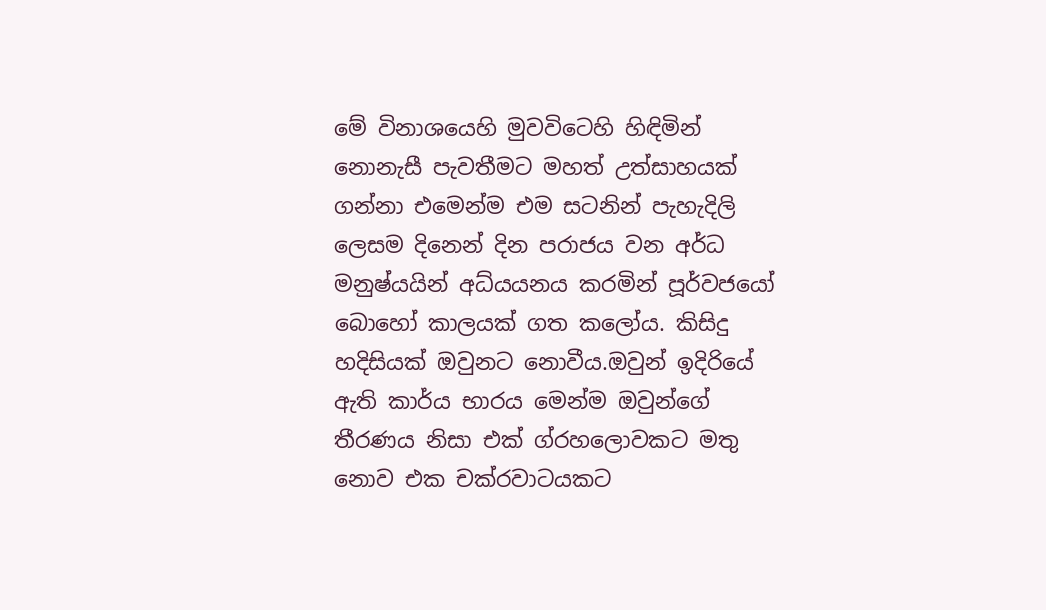මේ විනාශයෙහි මුවවිටෙහි හිඳිමින් නොනැසී පැවතීමට මහත් උත්සාහයක් ගන්නා එමෙන්ම එම සටනින් පැහැදිලි ලෙසම දිනෙන් දින පරාජය වන අර්ධ මනුෂ්යයින් අධ්යයනය කරමින් පූර්වජයෝ බොහෝ කාලයක් ගත කලෝය. කිසිදු හදිසියක් ඔවුනට නොවීය.ඔවුන් ඉදිරියේ ඇති කාර්ය භාරය මෙන්ම ඔවුන්ගේ තීරණය නිසා එක් ග්රහලොවකට මතු නොව එක චක්රවාටයකට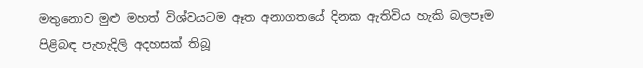මතුනොව මුළු මහත් විශ්වයටම ඈත අනාගතයේ දිනක ඇතිවිය හැකි බලපෑම පිළිබඳ පැහැදිලි අදහසක් තිබූ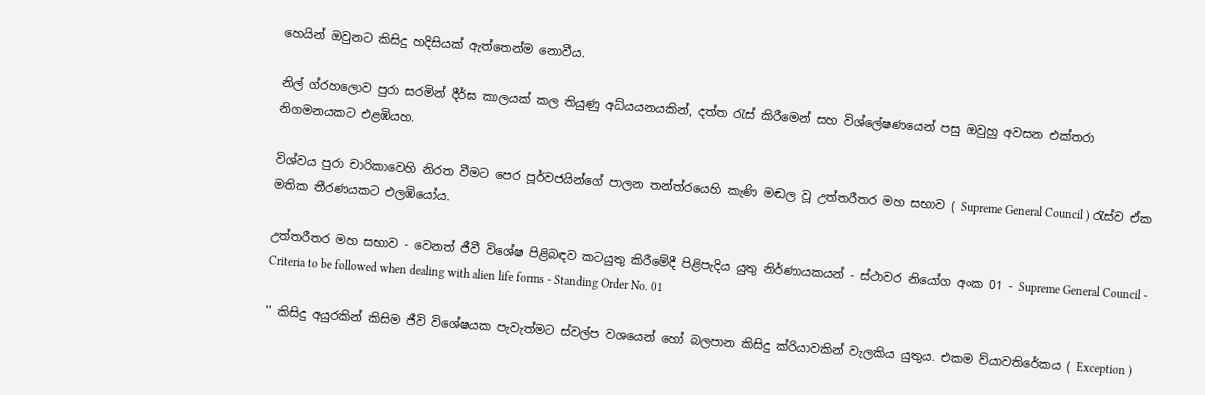හෙයින් ඔවුනට කිසිදු හදිසියක් ඇත්තෙන්ම නොවීය.

නිල් ග්රහලොව පුරා සරමින් දීර්ඝ කාලයක් කල තියුණු අධ්යයනයකින්, දත්ත රැස් කිරීමෙන් සහ විශ්ලේෂණයෙන් පසු ඔවුහු අවසන එක්තරා නිගමනයකට එළඹියහ.

විශ්වය පුරා චාරිකාවෙහි නිරත වීමට පෙර පූර්වජයින්ගේ පාලන තන්ත්රයෙහි කැණි මඬල වූ උත්තරීතර මහ සභාව ( Supreme General Council ) රැස්ව ඒක මතික තීරණයකට එලඹියෝය.

උත්තරීතර මහ සභාව - වෙනත් ජීවී විශේෂ පිළිබඳව කටයුතු කිරීමේදී පිළිපැදිය යුතු නිර්ණායකයන් - ස්ථාවර නියෝග අංක 01 - Supreme General Council - Criteria to be followed when dealing with alien life forms - Standing Order No. 01

'' කිසිදු අයුරකින් කිසිම ජීවි විශේෂයක පැවැත්මට ස්වල්ප වශයෙන් හෝ බලපාන කිසිදු ක්රියාවකින් වැලකිය යුතුය. එකම ව්යාවතිරේකය ( Exception )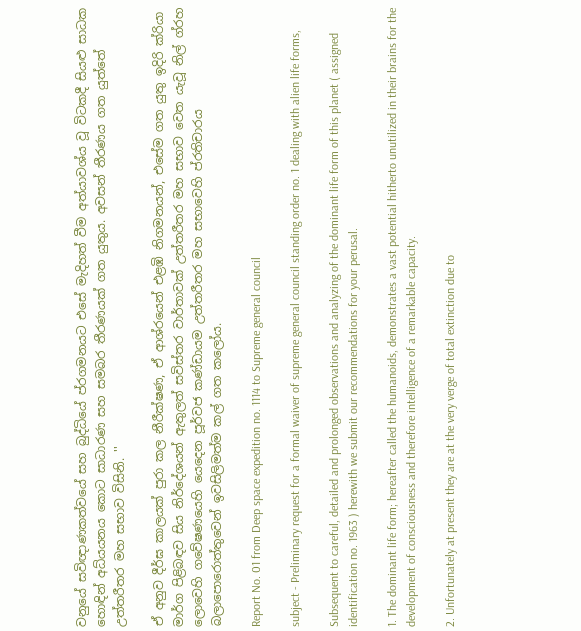වනුයේ සවිඥාණකත්වයේ සහ බුද්ධියේ ප්රගමනයට එසේ මැදිහත් වීම අත්යාවශ්ය වූ විටකදී සියළු සාධක හොඳින් අධ්යයනය කොට සාධාරණ සහ සමබර තීරණයක් ගත යුතුය. අවසන් තීරණය ගත යුත්තේ උත්තරීතර මහ සභාව විසිනි. ''

ඒ අනුව දීර්ඝ කාලයක් පුරා කල නීරීක්ෂණ, ඒ ආශ්රයෙන් එළඹි නිගමනයන්, එසේම ගත යුතු ඉදිරි ක්රියා මාර්ග පිළිබඳව සිය නිර්දේශයන් ඇතුලත් සවිස්තර වාර්තාවක් උත්තරීතර මහ සභාව වෙත යැවූ නිල් ග්රහ ලොවෙහි ගවේෂණයෙහි යෙදෙන පූර්වජ කණ්ඩායම උත්තරීතර මහ සභාවෙහි ප්රතිචාරය බලාපොරොත්තුවෙන් ඉවසිලිමත්ම කල් ගත කලෝය.

Report No. 01 from Deep space expedition no. 1114 to Supreme general council

subject - Preliminary request for a formal waiver of supreme general council standing order no. 1 dealing with alien life forms,

Subsequent to careful, detailed and prolonged observations and analyzing of the dominant life form of this planet ( assigned identification no. 1963 ) herewith we submit our recommendations for your perusal.

1. The dominant life form; hereafter called the humanoids, demonstrates a vast potential hitherto unutilized in their brains for the development of consciousness and therefore intelligence of a remarkable capacity.

2. Unfortunately at present they are at the very verge of total extinction due to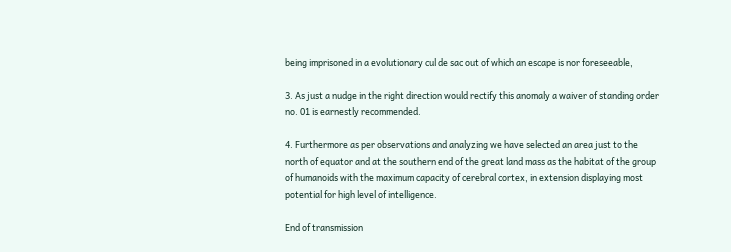being imprisoned in a evolutionary cul de sac out of which an escape is nor foreseeable,

3. As just a nudge in the right direction would rectify this anomaly a waiver of standing order no. 01 is earnestly recommended.

4. Furthermore as per observations and analyzing we have selected an area just to the north of equator and at the southern end of the great land mass as the habitat of the group of humanoids with the maximum capacity of cerebral cortex, in extension displaying most potential for high level of intelligence.

End of transmission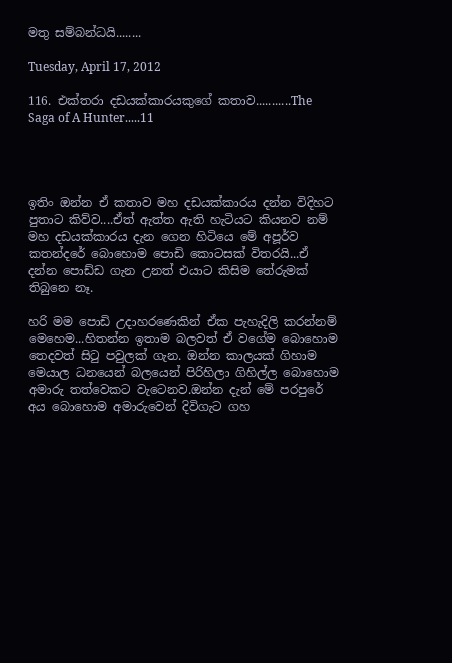මතු සම්බන්ධයි........

Tuesday, April 17, 2012

116. එක්තරා දඩයක්කාරයකුගේ කතාව...........The Saga of A Hunter.....11




ඉතිං ඔන්න ඒ කතාව මහ දඩයක්කාරය දන්න විදිහට පුතාට කිව්ව....ඒත් ඇත්ත ඇති හැටියට කියනව නම් මහ දඩයක්කාරය දැන ගෙන හිටියෙ මේ අපූර්ව කතන්දරේ බොහොම පොඩි කොටසක් විතරයි...ඒ දන්න පොඩ්ඩ ගැන උනත් එයාට කිසිම තේරුමක් තිබුනෙ නෑ.

හරි මම පොඩි උදාහරණෙකින් ඒක පැහැදිලි කරන්නම් මෙහෙම...හිතන්න ඉතාම බලවත් ඒ වගේම බොහොම තෙදවත් සිටු පවුලක් ගැන. ඔන්න කාලයක් ගිහාම මෙයාල ධනයෙන් බලයෙන් පිරිහිලා ගිහිල්ල බොහොම අමාරු තත්වෙකට වැටෙනව.ඔන්න දැන් මේ පරපුරේ අය බොහොම අමාරුවෙන් දිවිගැට ගහ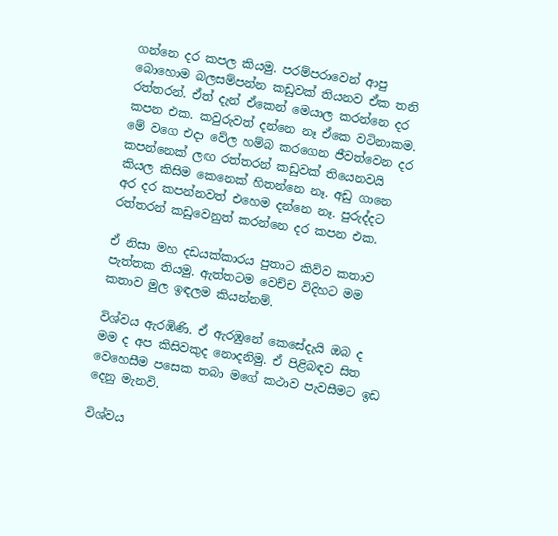ගන්නෙ දර කපල කියමු. පරම්පරාවෙන් ආපු බොහොම බලසම්පන්න කඩුවක් තියනව ඒක තනි රත්තරන්. ඒත් දැන් ඒකෙන් මෙයාල කරන්නෙ දර කපන එක. කවුරුවත් දන්නෙ නෑ ඒකෙ වටිනාකම. මේ වගෙ එදා වේල හම්බ කරගෙන ජීවත්වෙන දර කපන්නෙක් ලඟ රත්තරන් කඩුවක් තියෙනවයි කියල කිසිම කෙනෙක් හිතන්නෙ නෑ. අඩු ගානෙ අර දර කපන්නවත් එහෙම දන්නෙ නෑ. පුරුද්දට රත්තරන් කඩුවෙනුත් කරන්නෙ දර කපන එක.

ඒ නිසා මහ දඩයක්කාරය පුතාට කිව්ව කතාව පැත්තක තියමු. ඇත්තටම වෙච්ච විදිහට මම කතාව මුල ඉඳලම කියන්නම්.

විශ්වය ඇරඹිණි. ඒ ඇරඹුනේ කෙසේදැයි ඔබ ද මම ද අප කිසිවකුද නොදනිමු. ඒ පිළිබඳව සිත වෙහෙසීම පසෙක තබා මගේ කථාව පැවසීමට ඉඩ දෙනු මැනවි.

විශ්වය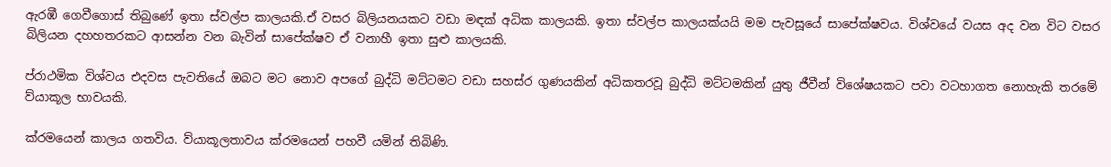ඇරඹී ගෙවීගොස් තිබුණේ ඉතා ස්වල්ප කාලයකි.ඒ වසර බිලියනයකට වඩා මඳක් අධික කාලයකි. ඉතා ස්වල්ප කාලයක්යයි මම පැවසූයේ සාපේක්ෂවය. විශ්වයේ වයස අද වන විට වසර බිලියන දහහතරකට ආසන්න වන බැවින් සාපේක්ෂව ඒ වනාහී ඉතා සුළු කාලයකි.

ප්රාථමික විශ්වය එදවස පැවතියේ ඔබට මට නොව අපගේ බුද්ධි මට්ටමට වඩා සහස්ර ගුණයකින් අධිකතරවූ බුද්ධි මට්ටමකින් යුතු ජීවීන් විශේෂයකට පවා වටහාගත නොහැකි තරමේ ව්යාකූල භාවයකි.

ක්රමයෙන් කාලය ගතවිය. ව්යාකූලතාවය ක්රමයෙන් පහවී යමින් තිබිණි.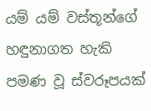යම් යම් වස්තූන්ගේ හඳුනාගත හැකි පමණ වූ ස්වරූපයක්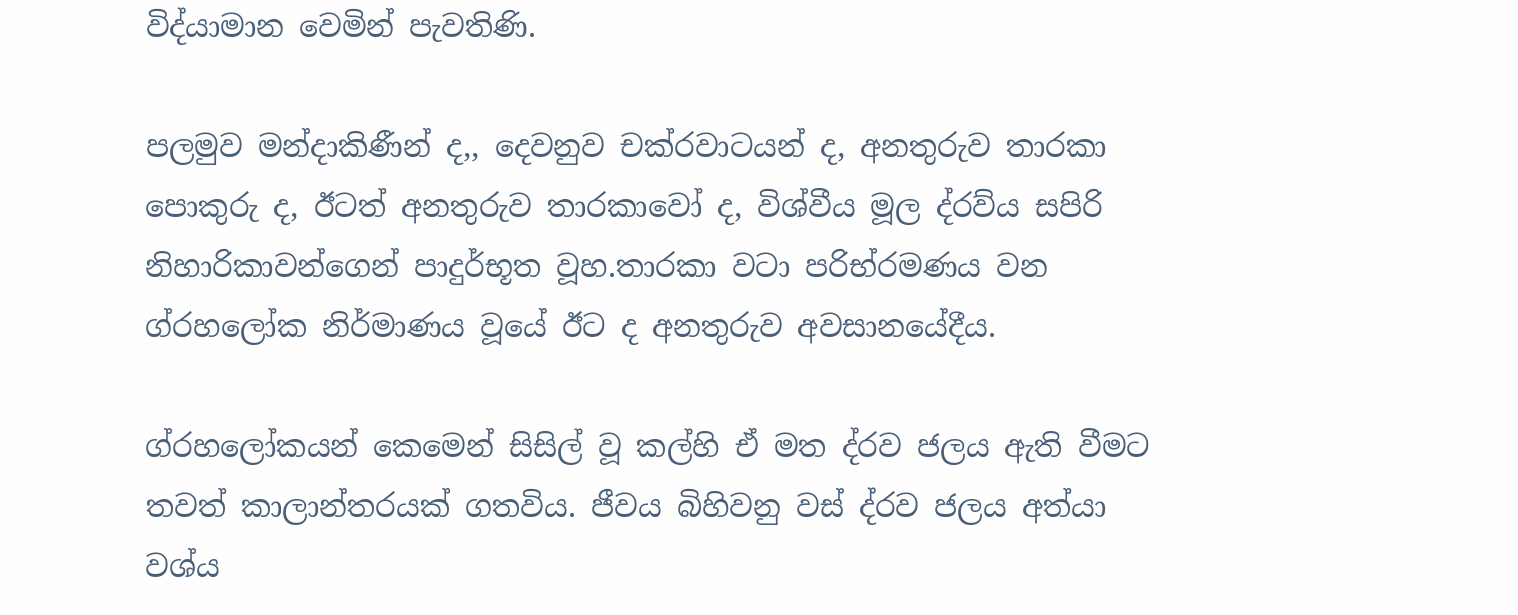විද්යාමාන වෙමින් පැවතිණි.

පලමුව මන්දාකිණීන් ද,, දෙවනුව චක්රවාටයන් ද, අනතුරුව තාරකා පොකුරු ද, ඊටත් අනතුරුව තාරකාවෝ ද, විශ්වීය මූල ද්රව්ය‍ සපිරි නිහාරිකාවන්ගෙන් පාදුර්භූත වූහ.තාරකා වටා පරිභ්රමණය වන ග්රහලෝක නිර්මාණය වූයේ ඊට ද අනතුරුව අවසානයේදීය.

ග්රහලෝකයන් කෙමෙන් සිසිල් වූ කල්හි ඒ මත ද්රව ජලය ඇති වීමට තවත් කාලාන්තරයක් ගතවිය. ජීවය බිහිවනු වස් ද්රව ජලය අත්යා වශ්ය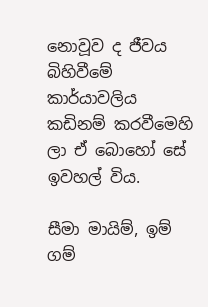නොවූව ද ජීවය බිහිවීමේ කාර්යාවලිය කඩිනම් කරවීමෙහි ලා ඒ බොහෝ සේ ඉවහල් විය.

සීමා මායිම්, ඉම් ගම්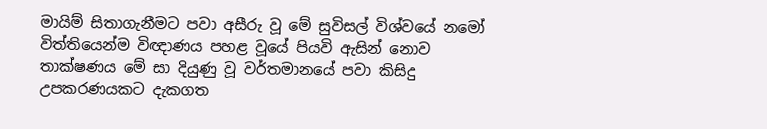මායිම් සිතාගැනීමට පවා අසීරු වූ මේ සුවිසල් විශ්වයේ නමෝ විත්තියෙන්ම විඥාණය පහළ වූයේ පියවි ඇසින් නොව තාක්ෂණය මේ සා දියුණු වූ වර්තමානයේ පවා කිසිදු උපකරණයකට දැකගත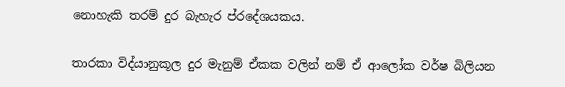නොහැකි තරම් දුර බැහැර ප්රදේශයකය.

තාරකා විද්යානුකූල දුර මැනුම් ඒකක වලින් නම් ඒ ආලෝක වර්ෂ බිලියන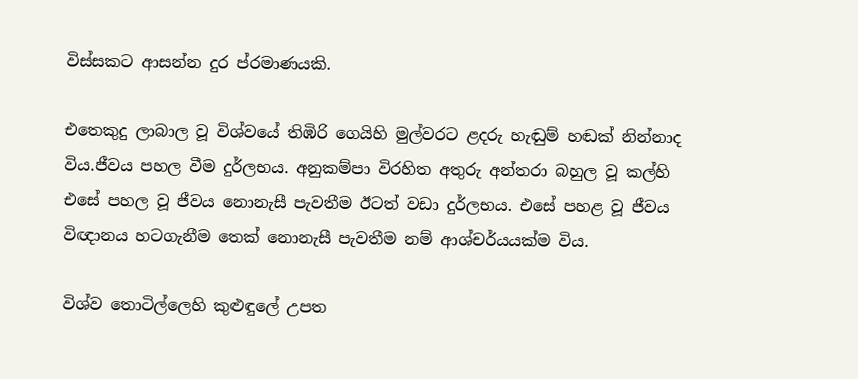විස්සකට ආසන්න දුර ප්රමාණයකි.

එතෙකුදු ලාබාල වූ විශ්වයේ තිඹිරි ගෙයිහි මුල්වරට ළදරු හැඬුම් හඬක් නින්නාද විය.ජීවය පහල වීම දුර්ලභය. අනුකම්පා විරහිත අතුරු අන්තරා බහුල වූ කල්හි එසේ පහල වූ ජීවය නොනැසී පැවතීම ඊටත් වඩා දුර්ලභය. එසේ පහළ වූ ජීවය විඥානය හටගැනීම තෙක් නොනැසී පැවතීම නම් ආශ්චර්යයක්ම විය.

විශ්ව තොටිල්ලෙහි කුළුඳුලේ උපත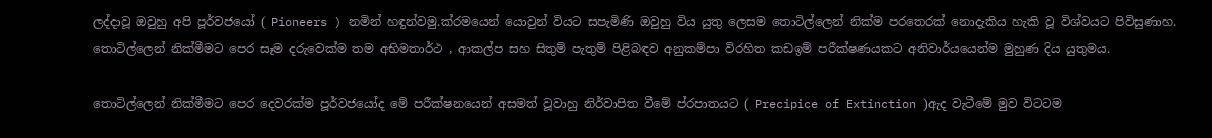ලද්දාවූ ඔවුහු අපි පූර්වජයෝ ( Pioneers ) නමින් හඳුන්වමු.ක්රමයෙන් යොවුන් වියට සපැමිණි ඔවුහු විය යුතු ලෙසම තොටිල්ලෙන් නික්ම පරතෙරක් නොදැකිය හැකි වූ විශ්වයට පිවිසුණාහ. තොටිල්ලෙන් නික්මීමට පෙර සෑම දරුවෙක්ම තම අභිමතාර්ථ , ආකල්ප සහ සිතුම් පැතුම් පිළිබඳව අනුකම්පා විරහිත කඩඉම් පරීක්ෂණයකට අනිවාර්යයෙන්ම මුහුණ දිය යුතුමය.

තොටිල්ලෙන් නික්මීමට පෙර දෙවරක්ම පූර්වජයෝද මේ පරීක්ෂනයෙන් අසමත් වූවාහු නිර්වාපිත වීමේ ප්රපාතයට ( Precipice of Extinction )ඇද වැටීමේ මුව විටටම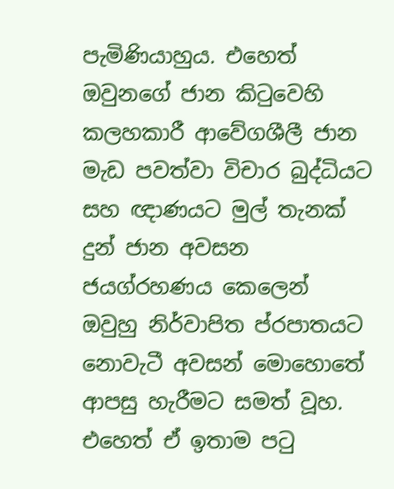පැමිණියාහුය. එහෙත් ඔවුනගේ ජාන කිටුවෙහි කලහකාරී ආවේගශීලී ජාන මැඩ පවත්වා විචාර බුද්ධියට සහ ඥාණයට මුල් තැනක් දුන් ජාන අවසන ජයග්රහණය කෙලෙන් ඔවුහු නිර්වාපිත ප්රපාතයට නොවැටී අවසන් මොහොතේ ආපසු හැරීමට සමත් වූහ. එහෙත් ඒ ඉතාම පටු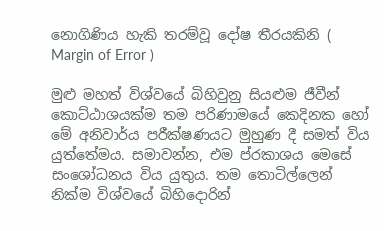නොගිණිය හැකි තරම්වූ දෝෂ තීරයකිනි ( Margin of Error )

මුළු මහත් විශ්වයේ බිහිවුනු සියළුම ජීවීන් කොට්ඨාශයක්ම තම පරිණාමයේ කෙදිනක හෝ මේ අනිවාර්ය පරීක්ෂණයට මුහුණ දී සමත් විය යුත්තේමය. සමාවන්න, එම ප්රකාශය මෙසේ සංශෝධනය විය යුතුය. තම තොටිල්ලෙන් නික්ම විශ්වයේ බිහිදොරින්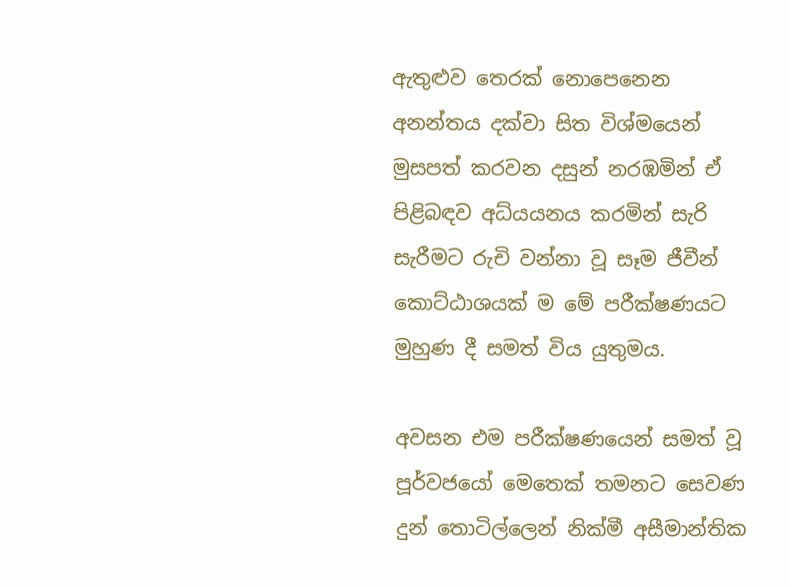ඇතුළුව තෙරක් නොපෙනෙන අනන්තය දක්වා සිත විශ්මයෙන් මුසපත් කරවන දසුන් නරඹමින් ඒ පිළිබඳව අධ්යයනය කරමින් සැරි සැරීමට රුචි වන්නා වූ සෑම ජීවීන් කොට්ඨාශයක් ම මේ පරීක්ෂණයට මුහුණ දී සමත් විය යුතුමය.

අවසන එම පරීක්ෂණයෙන් සමත් වූ පූර්වජයෝ මෙතෙක් තමනට සෙවණ දුන් තොටිල්ලෙන් නික්මී අසීමාන්තික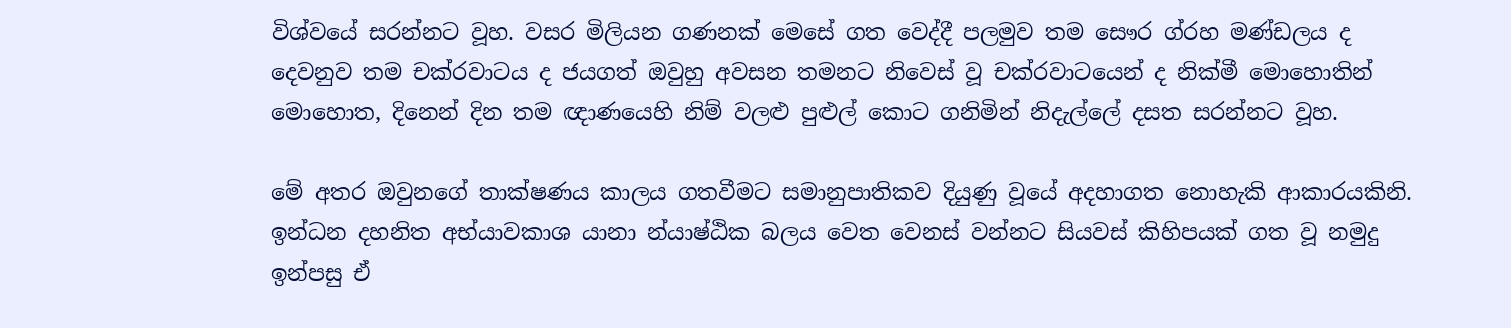විශ්වයේ සරන්නට වූහ. වසර මිලියන ගණනක් මෙසේ ගත වෙද්දී පලමුව තම සෞර ග්රහ මණ්ඩලය ද දෙවනුව තම චක්රවාටය ද ජයගත් ඔවුහු අවසන තමනට නිවෙස් වූ චක්රවාටයෙන් ද නික්මී මොහොතින් මොහොත, දිනෙන් දින තම ඥාණයෙහි නිම් වලළු පුළුල් කොට ගනිමින් නිදැල්ලේ දසත සරන්නට වූහ.

මේ අතර ඔවුනගේ තාක්ෂණය කාලය ගතවීමට සමානුපාතිකව දියුණු වූයේ අදහාගත නොහැකි ආකාරයකිනි. ඉන්ධන දහනිත අභ්යාවකාශ යානා න්යාෂ්ඨික බලය වෙත වෙනස් වන්නට සියවස් කිහිපයක් ගත වූ නමුදු ඉන්පසු ඒ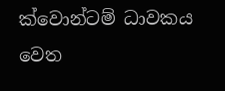ක්වොන්ටම් ධාවකය වෙත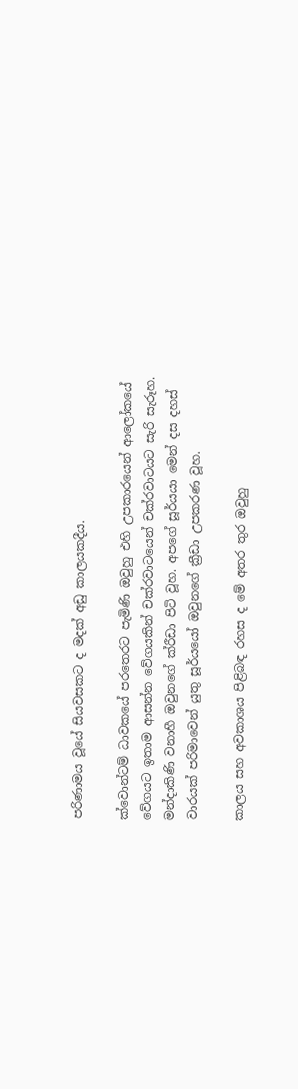පරිණාමය වූයේ සියවසකට ද මදක් අඩු කාලයකදීය.

ක්වොන්ටම් ධාවකයේ පරතෙරට පැමිණි ඔවුහු එහි උපකාරයෙන් ආලෝකයේ වේගයට ඉතාම ආසන්න වේගයකින් චක්රවාටයෙන් චක්රවාටයට සැරි සැරූහ. මන්දාකිණි වනාහී ඔවුනගේ ක්රීඩා පිටි වූහ. අපගේ සූර්යයා මෙන් දස දහස් වාරයක් පරිමාවෙන් යුතු සූර්යයෝ ඔවුනගේ ක්‍රීඩා උපකරණ වූහ.

කාලය සහ අවකාශය පිළිබඳ රහස ද මේ අතර තුර ඔවුහු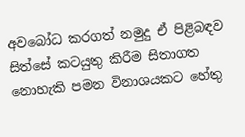අවබෝධ කරගත් නමුදු ඒ පිළිබඳව සිත්සේ කටයුතු කිරීම සිතාගත නොහැකි පමන විනාශයකට හේතු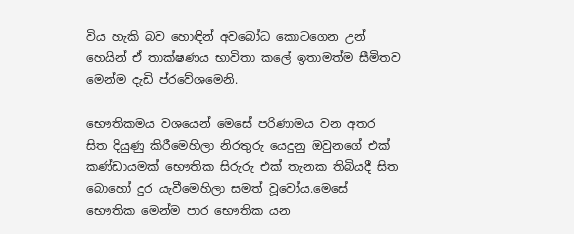විය හැකි බව හොඳින් අවබෝධ කොටගෙන උන් හෙයින් ඒ තාක්ෂණය භාවිතා කලේ ඉතාමත්ම සීමිතව මෙන්ම දැඩි ප්රවේශමෙනි.

භෞතිකමය වශයෙන් මෙසේ පරිණාමය වන අතර සිත දියුණු කිරීමෙහිලා නිරතුරු යෙදුනු ඔවුනගේ එක් කණ්ඩායමක් භෞතික සිරුරු එක් තැනක තිබියදී සිත බොහෝ දුර යැවීමෙහිලා සමත් වූවෝය.මෙසේ භෞතික මෙන්ම පාර භෞතික යන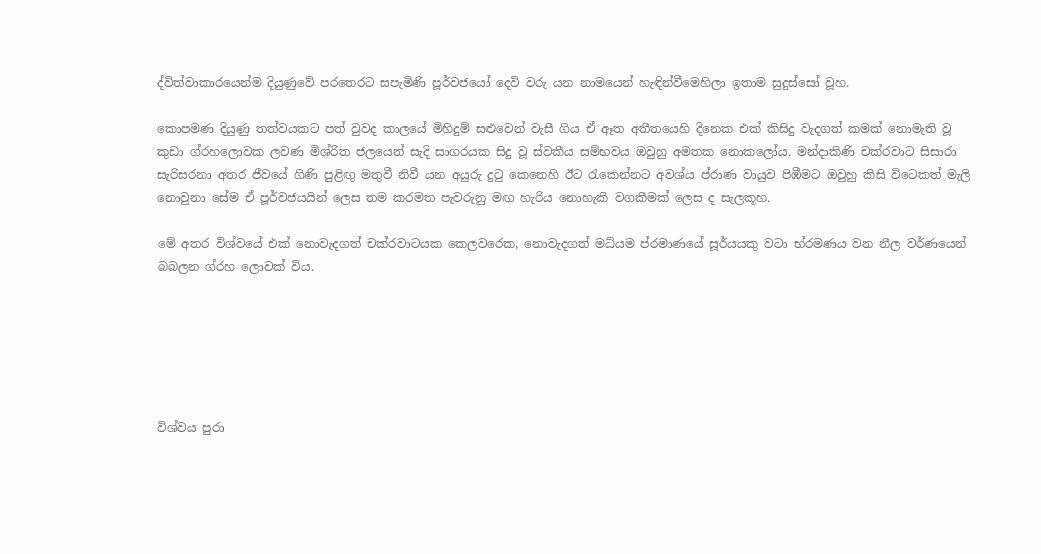ද්විත්වාකාරයෙන්ම දියුණුවේ පරතෙරට සපැමිණි පූර්වජයෝ දෙවි වරු යන නාමයෙන් හැඳින්වීමෙහිලා ඉතාම සුදුස්සෝ වූහ.

කොපමණ දියුණු තත්වයකට පත් වුවද කාලයේ මිහිදුම් සළුවෙන් වැසී ගිය ඒ ඈත අතීතයෙහි දිනෙක එක් කිසිදු වැදගත් කමක් නොමැති වූ කුඩා ග්රහලොවක ලවණ මිශ්රිත ජලයෙන් සැදි සාගරයක සිදු වූ ස්වකීය සම්භවය ඔවුහු අමතක නොකලෝය. මන්දාකිණි චක්රවාට සිසාරා සැරිසරනා අතර ජීවයේ ගිණි පුළිඟු මතුවී නිවී යන අයුරු දුටු කෙනෙහි ඊට රැකෙන්නට අවශ්ය ප්රාණ වායුව පිඹීමට ඔවුහු කිසි විටෙකත් මැලි නොවුනා සේම ඒ පූර්වජයයින් ලෙස තම කරමත පැවරුනු මඟ හැරිය නොහැකි වගකීමක් ලෙස ද සැලකූහ.

මේ අතර විශ්වයේ එක් නොවැදගත් චක්රවාටයක කෙලවරෙක, නොවැදගත් මධ්යම ප්රමාණයේ සූර්යයකු වටා භ්රමණය වන නීල වර්ණයෙන් බබලන ග්රහ ලොවක් විය.






විශ්වය පුරා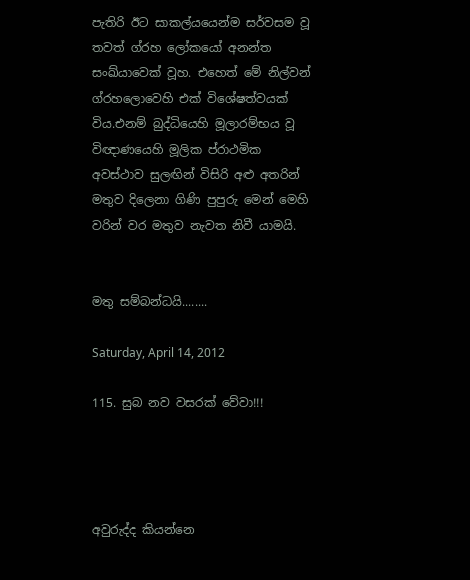පැතිරි ඊට සාකල්යයෙන්ම සර්වසම වූ තවත් ග්රහ ලෝකයෝ අනන්ත සංඛ්යාවෙක් වූහ. එහෙත් මේ නිල්වන් ග්රහලොවෙහි එක් විශේෂත්වයක් විය.එනම් බුද්ධියෙහි මූලාරම්භය වූ විඥාණයෙහි මූලික ප්රාථමික අවස්ථාව සුලඟින් විසිරි අළු අතරින් මතුව දිලෙනා ගිණි පුපුරු මෙන් මෙහි වරින් වර මතුව නැවත නිවී යාමයි.


මතු සම්බන්ධයි........

Saturday, April 14, 2012

115. සුබ නව වසරක් වේවා!!!




අවුරුද්ද කියන්නෙ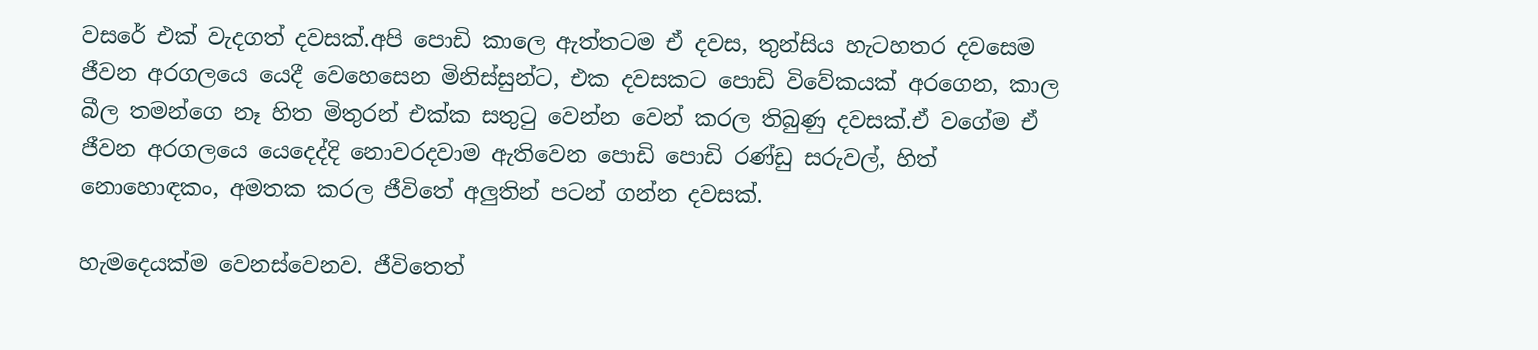වසරේ එක් වැදගත් දවසක්.අපි පොඩි කාලෙ ඇත්තටම ඒ දවස, තුන්සිය හැටහතර දවසෙම ජීවන අරගලයෙ යෙදී වෙහෙසෙන මිනිස්සුන්ට, එක දවසකට පොඩි විවේකයක් අරගෙන, කාල බීල තමන්ගෙ නෑ හිත මිතුරන් එක්ක සතුටු වෙන්න වෙන් කරල තිබුණු දවසක්.ඒ වගේම ඒ ජීවන අරගලයෙ යෙදෙද්දි නොවරදවාම ඇතිවෙන පොඩි පොඩි රණ්ඩු සරුවල්, හිත් නොහොඳකං, අමතක කරල ජීවිතේ අලුතින් පටන් ගන්න දවසක්.

හැමදෙයක්ම වෙනස්වෙනව. ජීවිතෙත්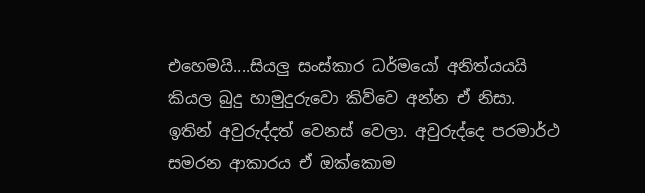එහෙමයි....සියලු සංස්කාර ධර්මයෝ අනිත්යයයි කියල බුදු හාමුදුරුවො කිව්වෙ අන්න ඒ නිසා. ඉතින් අවුරුද්දත් වෙනස් වෙලා. අවුරුද්දෙ පරමාර්ථ සමරන ආකාරය ඒ ඔක්කොම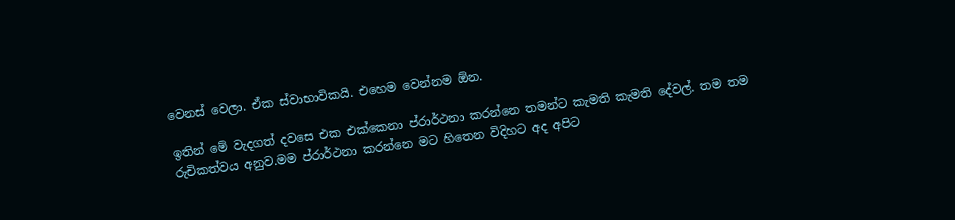වෙනස් වෙලා. ඒක ස්වාභාවිකයි. එහෙම වෙන්නම ඕන.

ඉතින් මේ වැදගත් දවසෙ එක එක්කෙනා ප්රාර්ථනා කරන්නෙ තමන්ට කැමති කැමති දේවල්. තම තම රුචිකත්වය අනුව.මම ප්රාර්ථනා කරන්නෙ මට හිතෙන විදිහට අද අපිට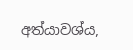අත්යාවශ්ය,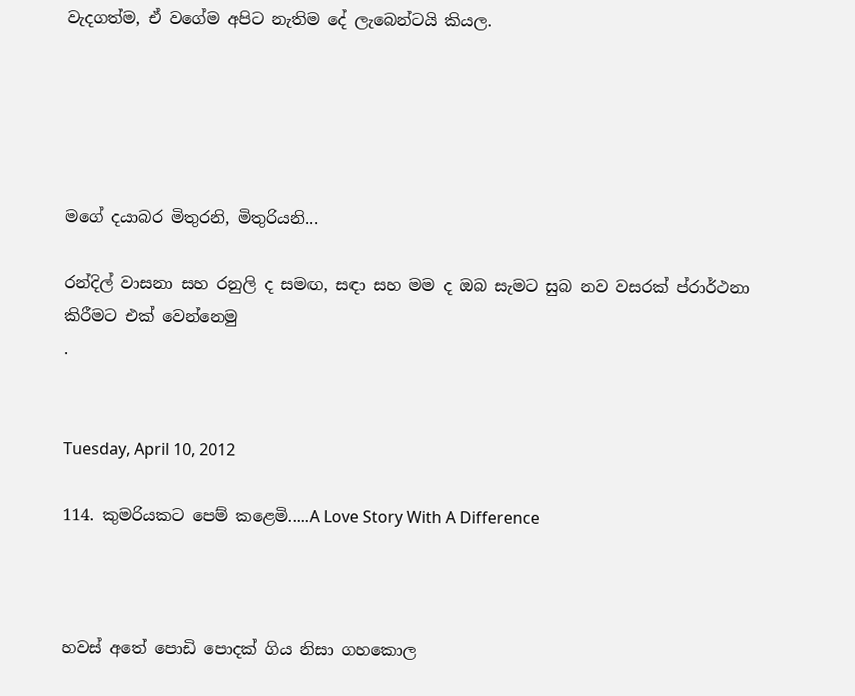වැදගත්ම, ඒ වගේම අපිට නැතිම දේ ලැබෙන්ටයි කියල.





මගේ දයාබර මිතුරනි, මිතුරියනි...

රන්දිල් වාසනා සහ රනුලි ද සමඟ, සඳා සහ මම ද ඔබ සැමට සුබ නව වසරක් ප්රාර්ථනා කිරීමට එක් වෙන්නෙමු
.


Tuesday, April 10, 2012

114. කුමරියකට පෙම් කළෙමි.....A Love Story With A Difference



හවස් අතේ පොඩි පොදක් ගිය නිසා ගහකොල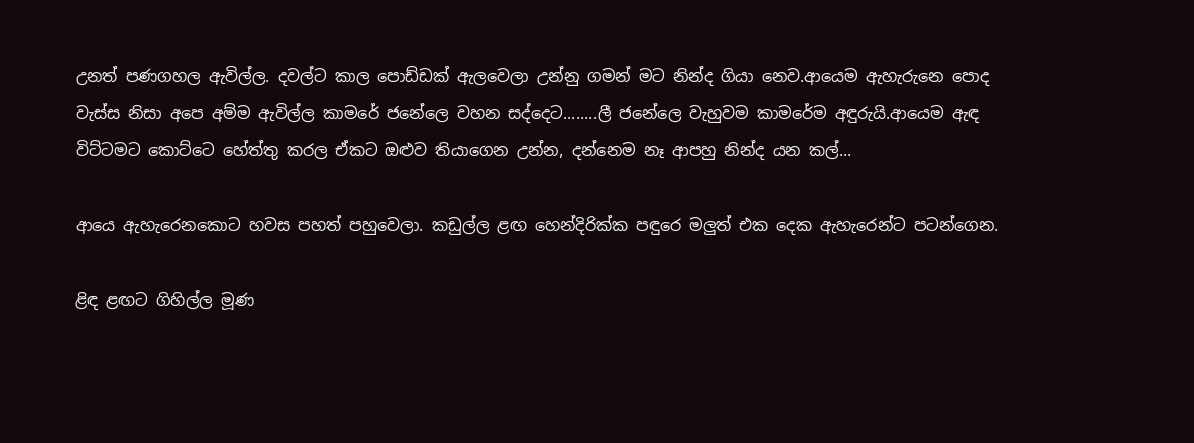උනත් පණගහල ඇවිල්ල. දවල්ට කාල පොඩ්ඩක් ඇලවෙලා උන්නු ගමන් මට නින්ද ගියා නෙව.ආයෙම ඇහැරුනෙ පොද වැස්ස නිසා අපෙ අම්ම ඇවිල්ල කාමරේ ජනේලෙ වහන සද්දෙට........ලී ජනේලෙ වැහුවම කාමරේම අඳුරුයි.ආයෙම ඇඳ විට්ටමට කොට්ටෙ හේත්තු කරල ඒකට ඔළුව තියාගෙන උන්න, දන්නෙම නෑ ආපහු නින්ද යන කල්...

ආයෙ ඇහැරෙනකොට හවස පහත් පහුවෙලා. කඩුල්ල ළඟ හෙන්දිරික්ක පඳුරෙ මලුත් එක දෙක ඇහැරෙන්ට පටන්ගෙන.

ළිඳ ළඟට ගිහිල්ල මූණ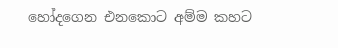හෝදගෙන එනකොට අම්ම කහට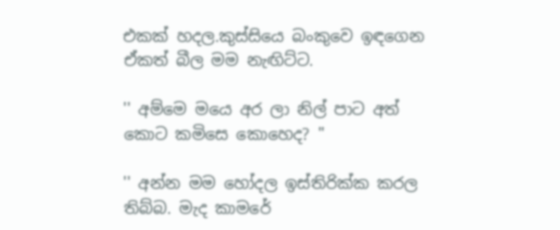එකක් හදල.කුස්සියෙ බංකුවෙ ඉඳගෙන ඒකත් බීල මම නැඟිට්ට.

'' අම්මෙ මයෙ අර ලා නිල් පාට අත් කොට කමිසෙ කොහෙද? "

'' අන්න මම හෝදල ඉස්තිරික්ක කරල තිබ්බ. මැද කාමරේ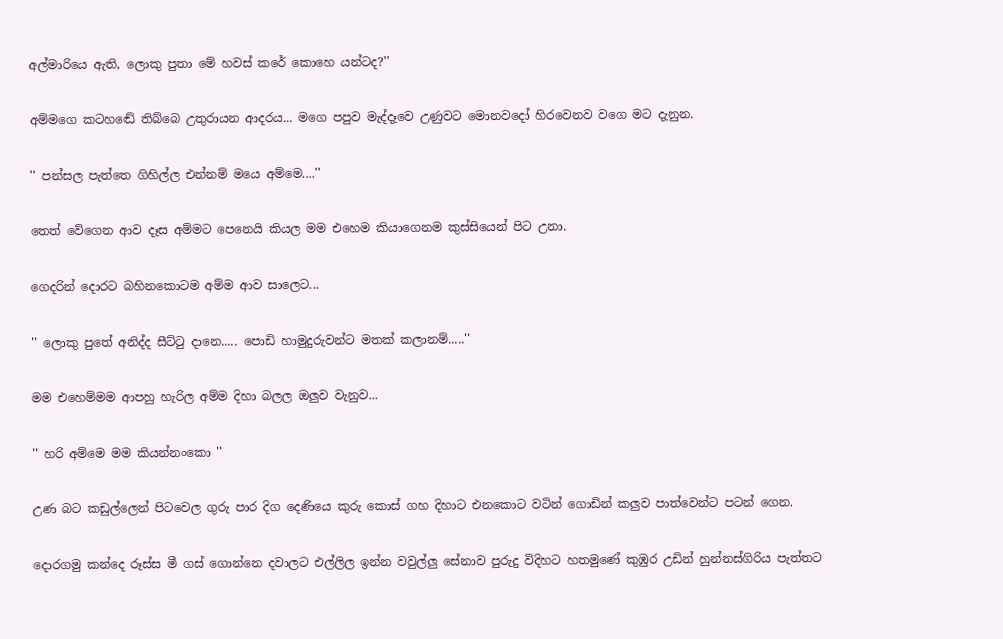අල්මාරියෙ ඇති, ලොකු පුතා මේ හවස් කරේ කොහෙ යන්ටද?''

අම්මගෙ කටහඬේ තිබ්බෙ උතුරායන ආදරය... මගෙ පපුව මැද්දෑවෙ උණුවට මොනවදෝ හිරවෙනව වගෙ මට දැනුන.

'' පන්සල පැත්තෙ ගිහිල්ල එන්නම් මයෙ අම්මෙ....''

තෙත් වේගෙන ආව දෑස අම්මට පෙනෙයි කියල මම එහෙම කියාගෙනම කුස්සියෙන් පිට උනා.

ගෙදරින් දොරට බහිනකොටම අම්ම ආව සාලෙට...

'' ලොකු පුතේ අනිද්ද සීට්ටු දානෙ..... පොඩි හාමුදුරුවන්ට මතක් කලානම්.....''

මම එහෙම්මම ආපහු හැරිල අම්ම දිහා බලල ඔලුව වැනුව...

'' හරි අම්මෙ මම කියන්නංකො ''

උණ බට කඩුල්ලෙන් පිටවෙල ගුරු පාර දිග දෙණියෙ කුරු කොස් ගහ දිහාට එනකොට වටින් ගොඩින් කලුව පාත්වෙන්ට පටන් ගෙන.

දොරගමු කන්දෙ රූස්ස මී ගස් ගොන්නෙ දවාලට එල්ලිල ඉන්න වවුල්ලු සේනාව පුරුදු විදිහට හතමුණේ කුඹුර උඩින් හුන්නස්ගිරිය පැත්තට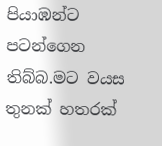පියාඹන්ට පටන්ගෙන තිබ්බ.මට වයස තුනක් හතරක්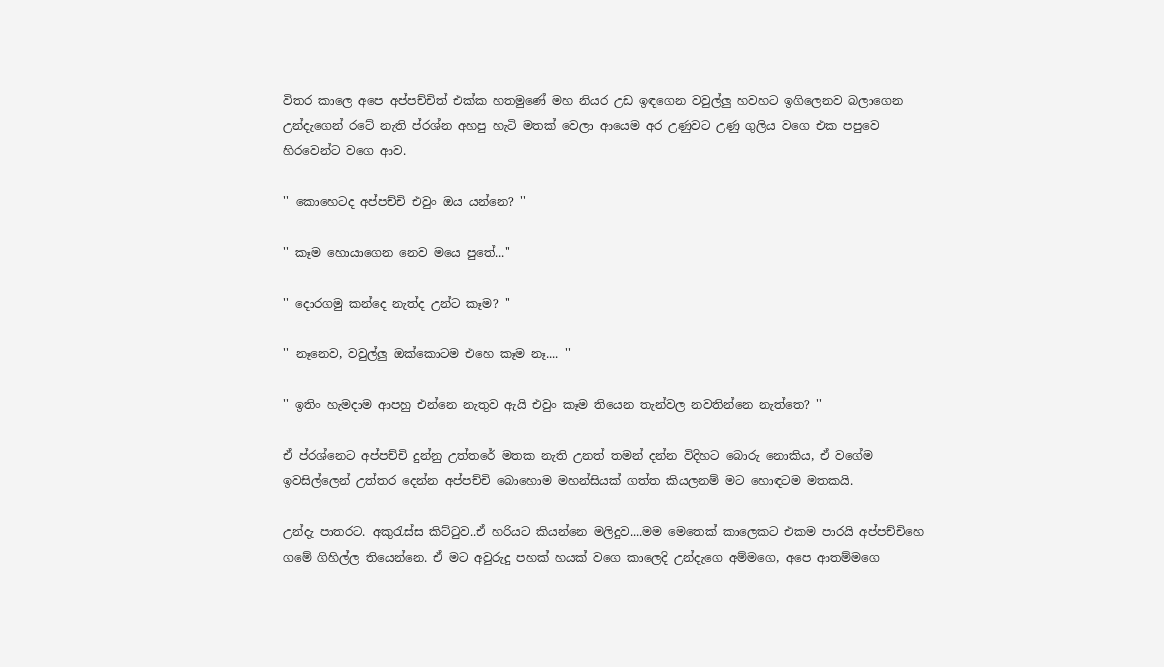විතර කාලෙ අපෙ අප්පච්චිත් එක්ක හතමුණේ මහ නියර උඩ ඉඳගෙන වවුල්ලු හවහට ඉගිලෙනව බලාගෙන උන්දැගෙන් රටේ නැති ප්රශ්න අහපු හැටි මතක් වෙලා ආයෙම අර උණුවට උණු ගුලිය වගෙ එක පපුවෙ හිරවෙන්ට වගෙ ආව.

'' කොහෙටද අප්පච්චි එවුං ඔය යන්නෙ? ''

'' කෑම හොයාගෙන නෙව මයෙ පුතේ...''

'' දොරගමු කන්දෙ නැත්ද උන්ට කෑම? ''

'' නෑනෙව, වවුල්ලු ඔක්කොටම එහෙ කෑම නෑ.... ''

'' ඉතිං හැමදාම ආපහු එන්නෙ නැතුව ඇයි එවුං කෑම තියෙන තැන්වල නවතින්නෙ නැත්තෙ? ''

ඒ ප්රශ්නෙට අප්පච්චි දුන්නු උත්තරේ මතක නැති උනත් තමන් දන්න විදිහට බොරු නොකිය, ඒ වගේම ඉවසිල්ලෙන් උත්තර දෙන්න අප්පච්චි බොහොම මහන්සියක් ගත්ත කියලනම් මට හොඳටම මතකයි.

උන්දැ පාතරට. අකුරැස්ස කිට්ටුව..ඒ හරියට කියන්නෙ මලිදුව....මම මෙතෙක් කාලෙකට එකම පාරයි අප්පච්චිහෙ ගමේ ගිහිල්ල තියෙන්නෙ. ඒ මට අවුරුදු පහක් හයක් වගෙ කාලෙදි උන්දැගෙ අම්මගෙ, අපෙ ආතම්මගෙ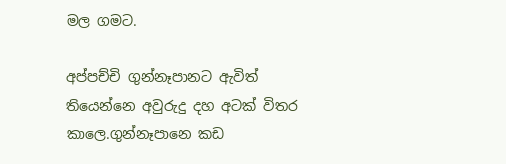මල ගමට.

අප්පච්චි ගුන්නෑපානට ඇවිත් තියෙන්නෙ අවුරුදු දහ අටක් විතර කාලෙ.ගුන්නෑපානෙ කඩ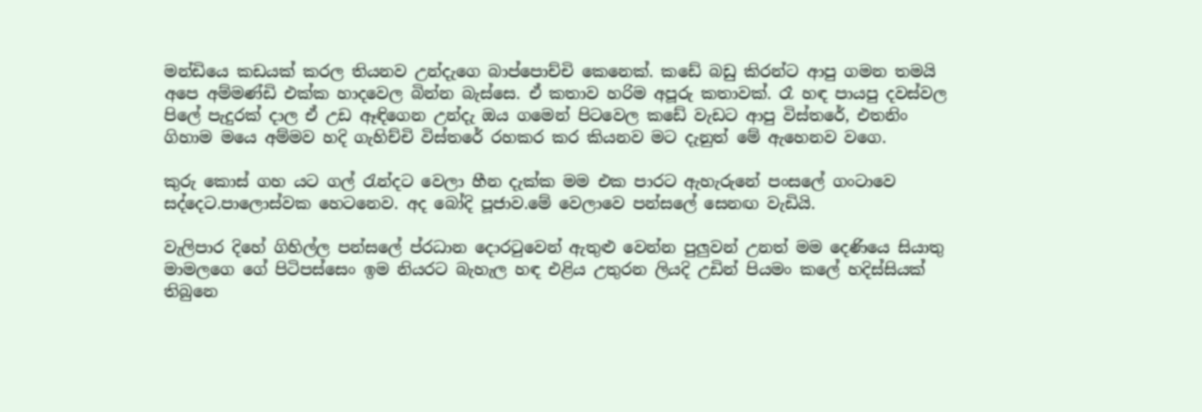මන්ඩියෙ කඩයක් කරල තියනව උන්දැගෙ බාප්පොච්චි කෙනෙක්. කඩේ බඩු කිරන්ට ආපු ගමන තමයි අපෙ අම්මණ්ඩි එක්ක හාදවෙල බින්න බැස්සෙ. ඒ කතාව හරිම අපූරු කතාවක්. රෑ හඳ පායපු දවස්වල පිලේ පැදුරක් දාල ඒ උඩ ඈඳිගෙන උන්දැ ඔය ගමෙන් පිටවෙල කඩේ වැඩට ආපු විස්තරේ, එතනිං ගිහාම මයෙ අම්මව හදි ගැහිච්චි විස්තරේ රහකර කර කියනව මට දැනුත් මේ ඇහෙනව වගෙ.

කුරු කොස් ගහ යට ගල් රැන්දට වෙලා හීන දැක්ක මම එක පාරට ඇහැරුනේ පංසලේ ගංටාවෙ සද්දෙට.පාලොස්වක හෙටනෙව. අද බෝදි පූජාව.මේ වෙලාවෙ පන්සලේ සෙනඟ වැඩියි.

වැලිපාර දිහේ ගිහිල්ල පන්සලේ ප්රධාන දොරටුවෙන් ඇතුළු වෙන්න පුලුවන් උනත් මම දෙණියෙ සියාතු මාමලගෙ ගේ පිටිපස්සෙං ඉම නියරට බැහැල හඳ එළිය උතුරන ලියදි උඩින් පියමං කලේ හදිස්සියක් තිබුනෙ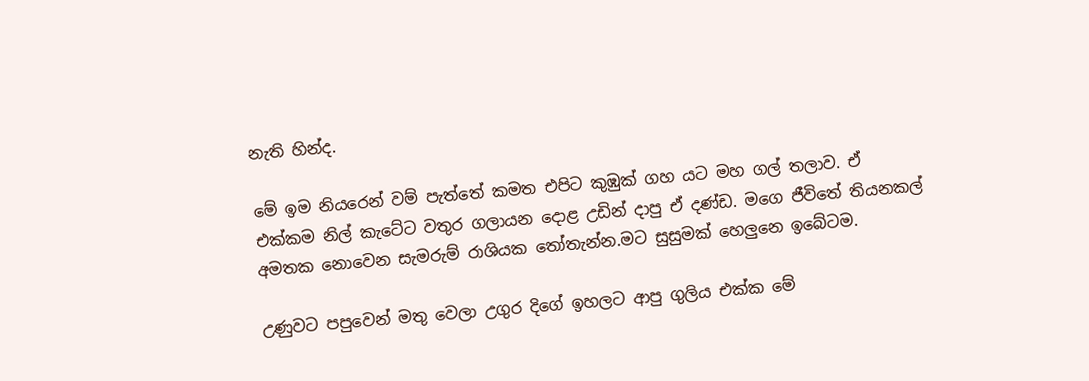නැති හින්ද.

මේ ඉම නියරෙන් වම් පැත්තේ කමත එපිට කුඹුක් ගහ යට මහ ගල් තලාව. ඒ එක්කම නිල් කැටේට වතුර ගලායන දොළ උඩින් දාපු ඒ දණ්ඩ. මගෙ ජීවිතේ තියනකල් අමතක නොවෙන සැමරුම් රාශියක තෝතැන්න.මට සුසුමක් හෙලුනෙ ඉබේටම.

උණුවට පපුවෙන් මතු වෙලා උගුර දිගේ ඉහලට ආපු ගුලිය එක්ක මේ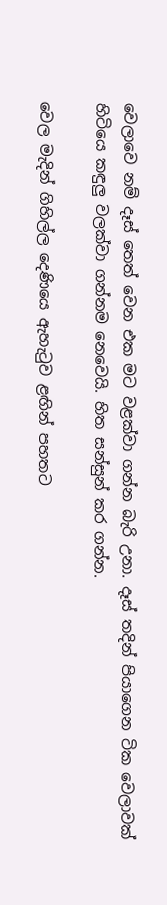වෙලාවෙ නම් දෑස් තෙත් වෙන එක මට වළක්වා ගන්න බැරි උනා. දෑස් තදින් පියාගෙන ටික වෙලාවක් හිටියෙ කඳුලු වලක්වා ගන්නම නෙවෙයි. හිත සන්සුන් කර ගන්න.

වෙල මැදින් ගිහිල්ල දෙණියෙ ඇහැටුව ළඟින් පහතට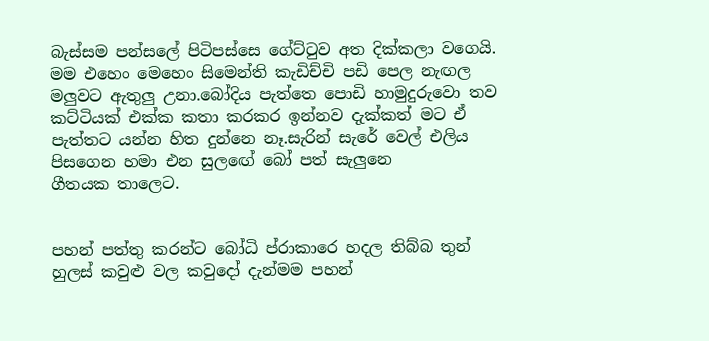බැස්සම පන්සලේ පිටිපස්සෙ ගේට්ටුව අත දික්කලා වගෙයි. මම එහෙං මෙහෙං සිමෙන්ති කැඩිච්චි පඩි පෙල නැඟල මලුවට ඇතුලු උනා.බෝදිය පැත්තෙ පොඩි හාමුදුරුවො තව කට්ටියක් එක්ක කතා කරකර ඉන්නව දැක්කත් මට ඒ පැත්තට යන්න හිත දුන්නෙ නෑ.සැරින් සැරේ වෙල් එලිය පිසගෙන හමා එන සුලඟේ බෝ පත් සැලුනෙ
ගීතයක තාලෙට.


පහන් පත්තු කරන්ට බෝධි ප්රාකාරෙ හදල තිබ්බ තුන් හුලස් කවුළු වල කවුදෝ දැන්මම පහන්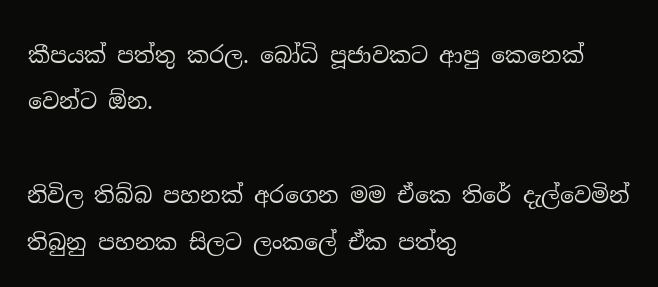කීපයක් පත්තු කරල. බෝධි පූජාවකට ආපු කෙනෙක් වෙන්ට ඕන.

නිවිල තිබ්බ පහනක් අරගෙන මම ඒකෙ තිරේ දැල්වෙමින් තිබුනු පහනක සිලට ලංකලේ ඒක පත්තු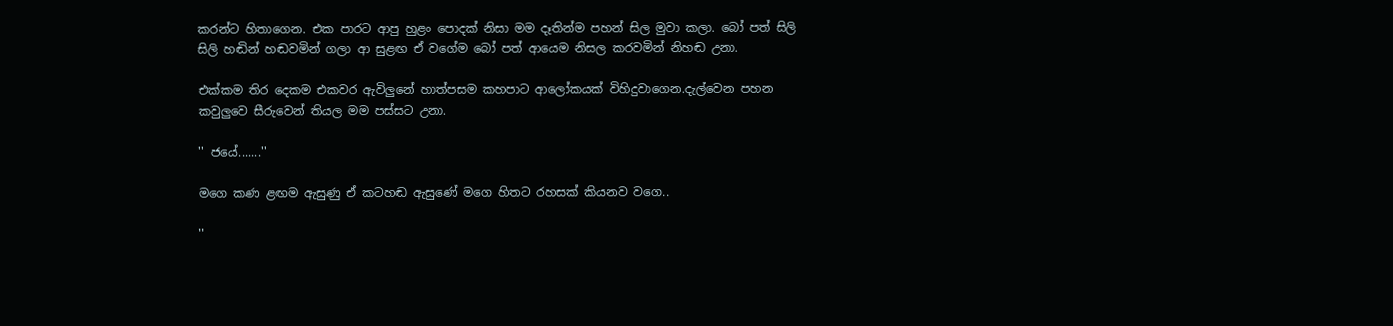කරන්ට හිතාගෙන. එක පාරට ආපු හුළං පොදක් නිසා මම දෑතින්ම පහන් සිල මුවා කලා. බෝ පත් සිලි සිලි හඬින් හඬවමින් ගලා ආ සුළඟ ඒ වගේම බෝ පත් ආයෙම නිසල කරවමින් නිහඬ උනා.

එක්කම තිර දෙකම එකවර ඇවිලුනේ හාත්පසම කහපාට ආලෝකයක් විහිදුවාගෙන.දැල්වෙන පහන කවුලුවෙ සීරුවෙන් තියල මම පස්සට උනා.

'' ජයේ.......''

මගෙ කණ ළඟම ඇසුණු ඒ කටහඬ ඇසුණේ මගෙ හිතට රහසක් කියනව වගෙ..

''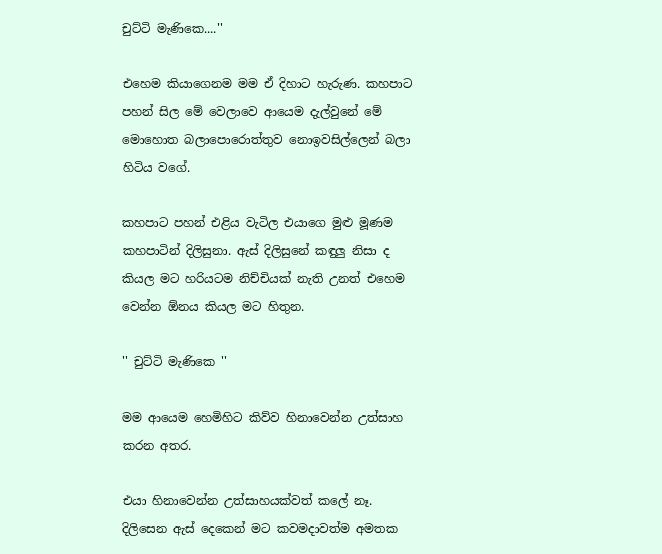චුට්ටි මැණිකෙ....''

එහෙම කියාගෙනම මම ඒ දිහාට හැරුණ. කහපාට පහන් සිල මේ වෙලාවෙ ආයෙම දැල්වුනේ මේ මොහොත බලාපොරොත්තුව නොඉවසිල්ලෙන් බලා හිටිය වගේ.

කහපාට පහන් එළිය වැටිල එයාගෙ මුළු මූණම කහපාටින් දිලිසුනා. ඇස් දිලිසුනේ කඳුලු නිසා ද කියල මට හරියටම නිච්චියක් නැති උනත් එහෙම වෙන්න ඕනය කියල මට හිතුන.

'' චුට්ටි මැණිකෙ ''

මම ආයෙම හෙමිහිට කිව්ව හිනාවෙන්න උත්සාහ කරන අතර.

එයා හිනාවෙන්න උත්සාහයක්වත් කලේ නෑ. දිලිසෙන ඇස් දෙකෙන් මට කවමදාවත්ම අමතක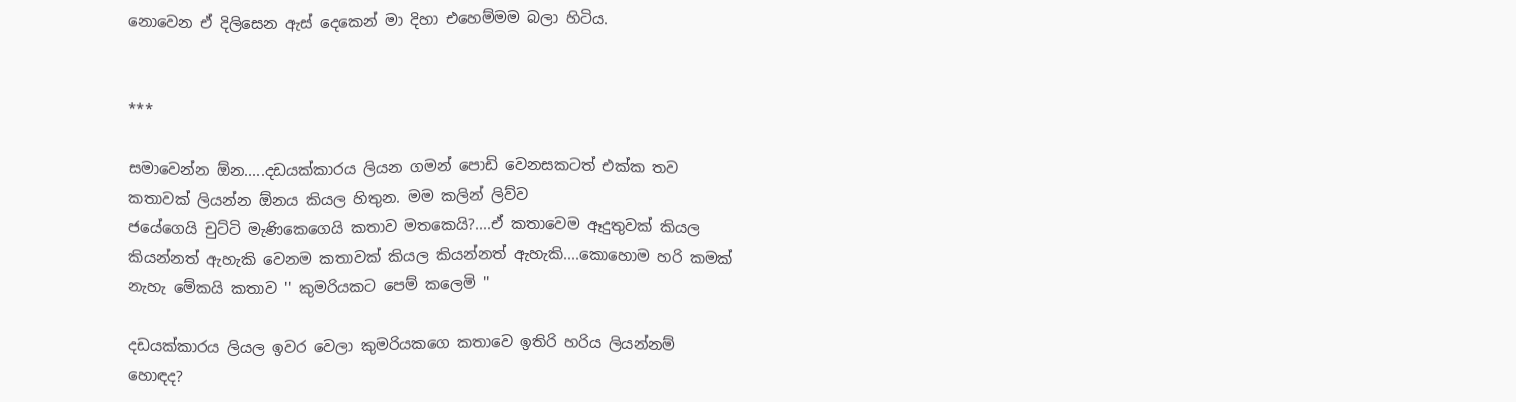නොවෙන ඒ දිලිසෙන ඇස් දෙකෙන් මා දිහා එහෙම්මම බලා හිටිය.


***

සමාවෙන්න ඕන.....දඩයක්කාරය ලියන ගමන් පොඩි වෙනසකටත් එක්ක තව කතාවක් ලියන්න ඕනය කියල හිතුන. මම කලින් ලිව්ව
ජයේගෙයි චුට්ටි මැණිකෙගෙයි කතාව මතකෙයි?....ඒ කතාවෙම ඈදුතුවක් කියල කියන්නත් ඇහැකි වෙනම කතාවක් කියල කියන්නත් ඇහැකි....කොහොම හරි කමක් නැහැ මේකයි කතාව '' කුමරියකට පෙම් කලෙමි ''

දඩයක්කාරය ලියල ඉවර වෙලා කුමරියකගෙ කතාවෙ ඉතිරි හරිය ලියන්නම් හොඳද?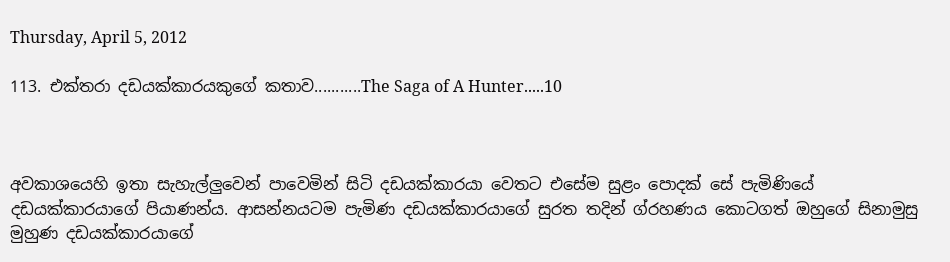Thursday, April 5, 2012

113. එක්තරා දඩයක්කාරයකුගේ කතාව...........The Saga of A Hunter.....10



අවකාශයෙහි ඉතා සැහැල්ලුවෙන් පාවෙමින් සිටි දඩයක්කාරයා වෙතට එසේම සුළං පොදක් සේ පැමිණියේ දඩයක්කාරයාගේ පියාණන්ය. ආසන්නයටම පැමිණ දඩයක්කාරයාගේ සුරත තදින් ග්රහණය කොටගත් ඔහුගේ සිනාමුසු මුහුණ දඩයක්කාරයාගේ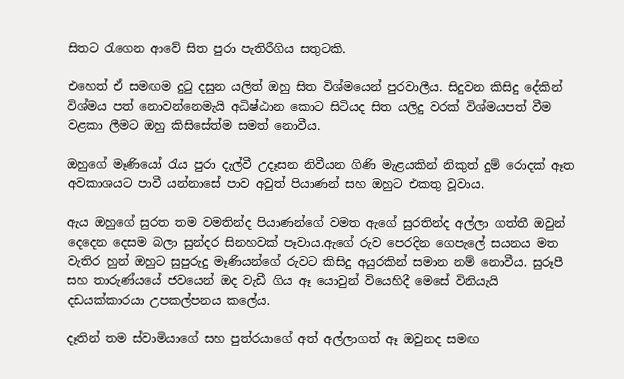සිතට රැගෙන ආවේ සිත පුරා පැතිරීගිය සතුටකි.

එහෙත් ඒ සමඟම දුටු දසුන යලිත් ඔහු සිත විශ්මයෙන් පුරවාලීය. සිදුවන කිසිදු දේකින් විශ්මය පත් නොවන්නෙමැයි අධිෂ්ඨාන කොට සිටියද සිත යලිදු වරක් විශ්මයපත් වීම වළකා ලීමට ඔහු කිසිසේත්ම සමත් නොවීය.

ඔහුගේ මෑණියෝ රැය පුරා දැල්වී උදෑසන නිවීයන ගිණි මැළයකින් නිකුත් දුම් රොදක් ඈත අවකාශයට පාවී යන්නාසේ පාව අවුත් පියාණන් සහ ඔහුට එකතු වූවාය.

ඇය ඔහුගේ සුරත තම වමතින්ද පියාණන්ගේ වමත ඇගේ සුරතින්ද අල්ලා ගත්තී ඔවුන් දෙදෙන දෙසම බලා සුන්දර සිනහවක් පෑවාය.ඇගේ රුව පෙරදින ගෙපැලේ සයනය මත වැතිර හුන් ඔහුට සුපුරුදු මෑණියන්ගේ රුවට කිසිදු අයුරකින් සමාන නම් නොවීය. සුරූපී සහ තාරුණ්යයේ ජවයෙන් ඔද වැඩී ගිය ඈ යොවුන් වියෙහිදී මෙසේ විනියැයි දඩයක්කාරයා උපකල්පනය කලේය.

දෑතින් තම ස්වාමියාගේ සහ පුත්රයාගේ අත් අල්ලාගත් ඈ ඔවුනද සමඟ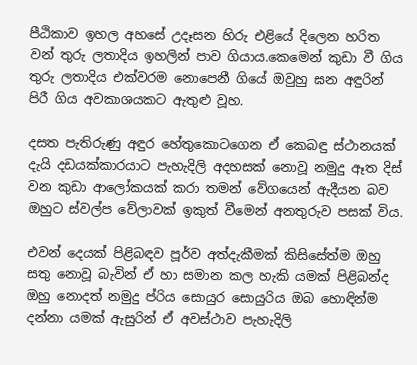පීඨිකාව ඉහල අහසේ උදෑසන හිරු එළියේ දිලෙන හරිත වන් තුරු ලතාදිය ඉහලින් පාව ගියාය.කෙමෙන් කුඩා වී ගිය තුරු ලතාදිය එක්වරම නොපෙනී ගියේ ඔවුහු ඝන අඳුරින් පිරී ගිය අවකාශයකට ඇතුළු වූහ.

දසත පැතිරුණු අඳුර හේතුකොටගෙන ඒ කෙබඳු ස්ථානයක් දැයි දඩයක්කාරයාට පැහැදිලි අදහසක් නොවූ නමුදු ඈත දිස් වන කුඩා ආලෝකයක් කරා තමන් වේගයෙන් ඇදීයන බව ඔහුට ස්වල්ප වේලාවක් ඉකුත් වීමෙන් අනතුරුව පසක් විය.

එවන් දෙයක් පිළිබඳව පූර්ව අත්දැකීමක් කිසිසේත්ම ඔහු සතු නොවූ බැවින් ඒ හා සමාන කල හැකි යමක් පිළිබන්ද ඔහු නොදත් නමුදු ප්රිය සොයුර සොයුරිය ඔබ හොඳින්ම දන්නා යමක් ඇසුරින් ඒ අවස්ථාව පැහැදිලි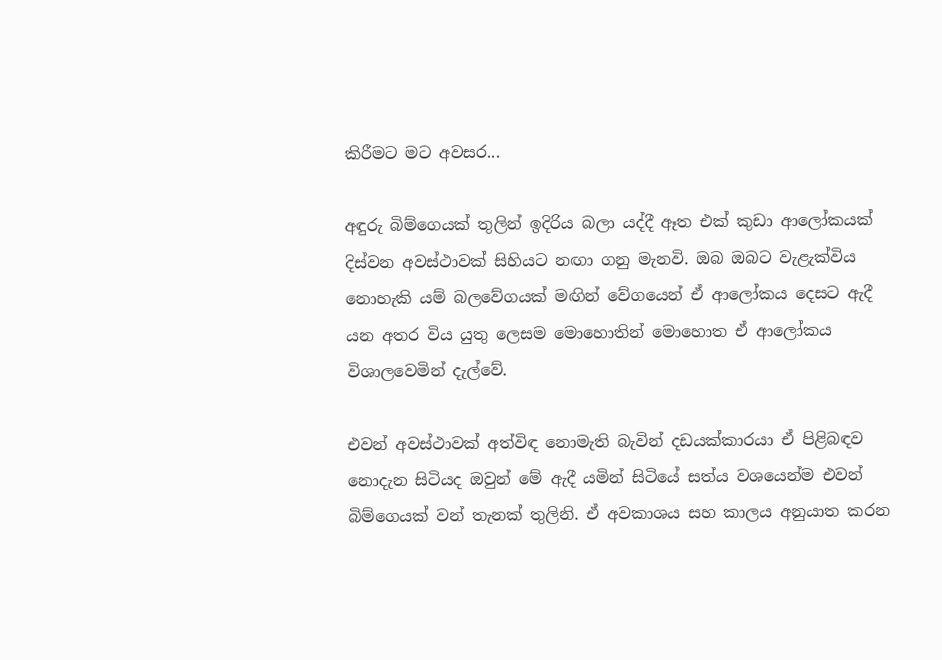කිරීමට මට අවසර...

අඳුරු බිම්ගෙයක් තුලින් ඉදිරිය බලා යද්දී ඈත එක් කුඩා ආලෝකයක් දිස්වන අවස්ථාවක් සිහියට නඟා ගනු මැනවි. ඔබ ඔබට වැළැක්විය නොහැකි යම් බලවේගයක් මඟින් වේගයෙන් ඒ ආලෝකය දෙසට ඇදී යන අතර විය යුතු ලෙසම මොහොතින් මොහොත ඒ ආලෝකය විශාලවෙමින් දැල්වේ.

එවන් අවස්ථාවක් අත්විඳ නොමැති බැවින් දඩයක්කාරයා ඒ පිළිබඳව නොදැන සිටියද ඔවුන් මේ ඇදී යමින් සිටියේ සත්ය වශයෙන්ම එවන් බිම්ගෙයක් වන් තැනක් තුලිනි. ඒ අවකාශය සහ කාලය අනුයාත කරන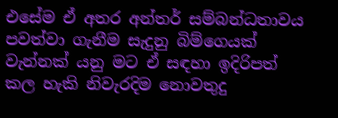එසේම ඒ අතර අන්තර් සම්බන්ධතාවය පවත්වා ගැනීම සැදුනු බිම්ගෙයක් වැන්නක් යනු මට ඒ සඳහා ඉදිරිපත් කල හැකි නිවැරදිම නොවතුදු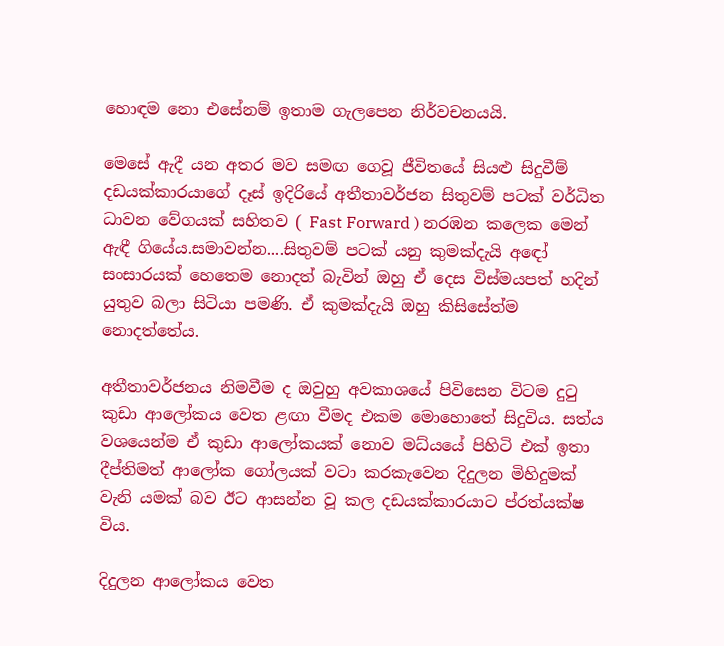හොඳම නො එසේනම් ඉතාම ගැලපෙන නිර්වචනයයි.

මෙසේ ඇදී යන අතර මව සමඟ ගෙවූ ජීවිතයේ සියළු සිදුවීම් දඩයක්කාරයාගේ දෑස් ඉදිරියේ අතීතාවර්ජන සිතුවම් පටක් වර්ධිත ධාවන වේගයක් සහිතව ( Fast Forward ) නරඹන කලෙක මෙන් ඇඳී ගියේය.සමාවන්න....සිතුවම් පටක් යනු කුමක්දැයි අඳෝ සංසාරයක් හෙතෙම නොදත් බැවින් ඔහු ඒ දෙස විස්මයපත් හදින් යුතුව බලා සිටියා පමණි. ඒ කුමක්දැයි ඔහු කිසිසේත්ම නොදත්තේය.

අතීතාවර්ජනය නිමවීම ද ඔවුහු අවකාශයේ පිවිසෙන විටම දුටු කුඩා ආලෝකය වෙත ළඟා වීමද එකම මොහොතේ සිදුවිය. සත්ය වශයෙන්ම ඒ කුඩා ආලෝකයක් නොව මධ්යයේ පිහිටි එක් ඉතා දීප්තිමත් ආලෝක ගෝලයක් වටා කරකැවෙන දිදුලන මිහිදුමක් වැනි යමක් බව ඊට ආසන්න වූ කල දඩයක්කාරයාට ප්රත්යක්ෂ විය.

දිදුලන ආලෝකය වෙත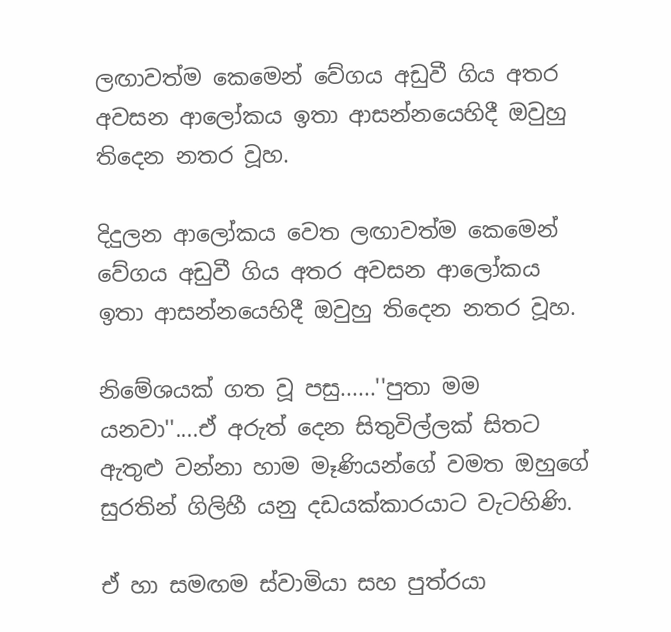ලඟාවත්ම කෙමෙන් වේගය අඩුවී ගිය අතර අවසන ආලෝකය ඉතා ආසන්නයෙහිදී ඔවුහු තිදෙන නතර වූහ.

දිදුලන ආලෝකය වෙත ලඟාවත්ම කෙමෙන් වේගය අඩුවී ගිය අතර අවසන ආලෝකය ඉතා ආසන්නයෙහිදී ඔවුහු තිදෙන නතර වූහ.

නිමේශයක් ගත වූ පසු......''පුතා මම යනවා''....ඒ අරුත් දෙන සිතුවිල්ලක් සිතට ඇතුළු වන්නා හාම මෑණියන්ගේ වමත ඔහුගේ සුරතින් ගිලිහී යනු දඩයක්කාරයාට වැටහිණි.

ඒ හා සමඟම ස්වාමියා සහ පුත්රයා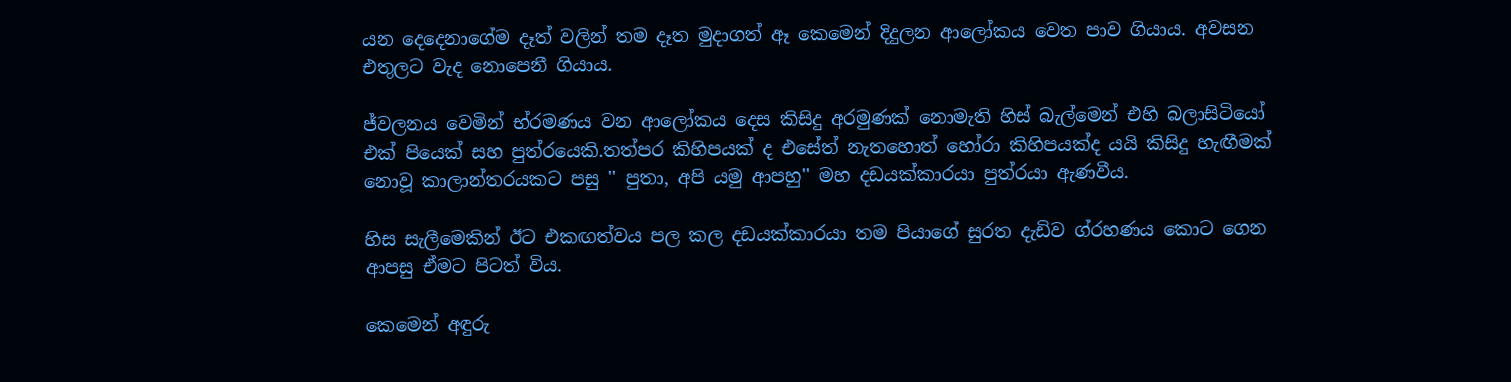යන දෙදෙනාගේම දෑත් වලින් තම දෑත මුදාගත් ඈ කෙමෙන් දිදුලන ආලෝකය වෙත පාව ගියාය. අවසන එතුලට වැද නොපෙනී ගියාය.

ජ්වලනය වෙමින් භ්රමණය වන ආලෝකය දෙස කිසිදු අරමුණක් නොමැති හිස් බැල්මෙන් එහි බලාසිටියෝ එක් පියෙක් සහ පුත්රයෙකි.තත්පර කිහිපයක් ද එසේත් නැතහොත් හෝරා කිහිපයක්ද යයි කිසිදු හැඟීමක් නොවූ කාලාන්තරයකට පසු '' පුතා, අපි යමු ආපහු'' මහ දඩයක්කාරයා පුත්රයා ඇණවීය.

හිස සැලීමෙකින් ඊට එකඟත්වය පල කල දඩයක්කාරයා තම පියාගේ සුරත දැඩිව ග්රහණය කොට ගෙන ආපසු ඒමට පිටත් විය.

කෙමෙන් අඳුරු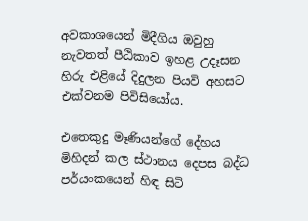අවකාශයෙන් මිදීගිය ඔවුහු නැවතත් පීඨිකාව ඉහළ උදෑසන හිරු එළියේ දිදුලන පියවි අහසට එක්වනම පිවිසියෝය.

එතෙකුදු මෑණියන්ගේ දේහය මිහිදන් කල ස්ථානය දෙපස බද්ධ පර්යංකයෙන් හිඳ සිටි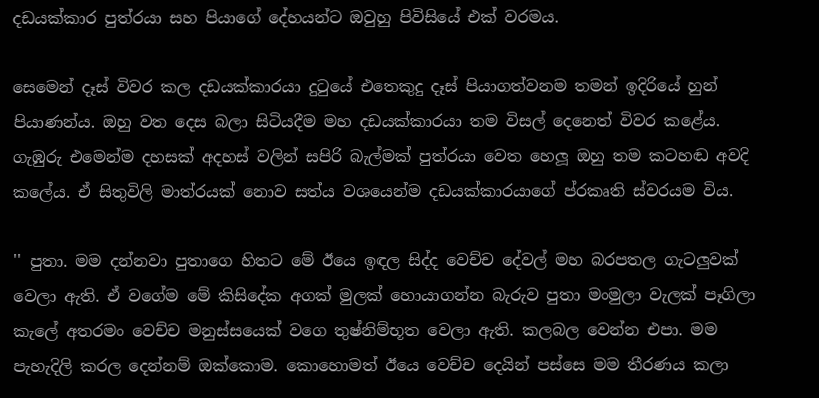දඩයක්කාර පුත්රයා සහ පියාගේ දේහයන්ට ඔවුහු පිවිසියේ එක් වරමය.

සෙමෙන් දෑස් විවර කල දඩයක්කාරයා දුටුයේ එතෙකුදු දෑස් පියාගත්වනම තමන් ඉදිරියේ හුන් පියාණන්ය. ඔහු වත දෙස බලා සිටියදීම මහ දඩයක්කාරයා තම විසල් දෙනෙත් විවර කළේය. ගැඹුරු එමෙන්ම දහසක් අදහස් වලින් සපිරි බැල්මක් පුත්රයා වෙත හෙලූ ඔහු තම කටහඬ අවදි කලේය. ඒ සිතුවිලි මාත්රයක් නොව සත්ය වශයෙන්ම දඩයක්කාරයාගේ ප්රකෘති ස්වරයම විය.

'' පුතා. මම දන්නවා පුතාගෙ හිතට මේ ඊයෙ ඉඳල සිද්ද වෙච්ච දේවල් මහ බරපතල ගැටලුවක් වෙලා ඇති. ඒ වගේම මේ කිසිදේක අගක් මුලක් හොයාගන්න බැරුව පුතා මංමුලා වැලක් පෑගිලා කැලේ අතරමං වෙච්ච මනුස්සයෙක් වගෙ තුෂ්නිම්භූත වෙලා ඇති. කලබල වෙන්න එපා. මම පැහැදිලි කරල දෙන්නම් ඔක්කොම. කොහොමත් ඊයෙ වෙච්ච දෙයින් පස්සෙ මම තීරණය කලා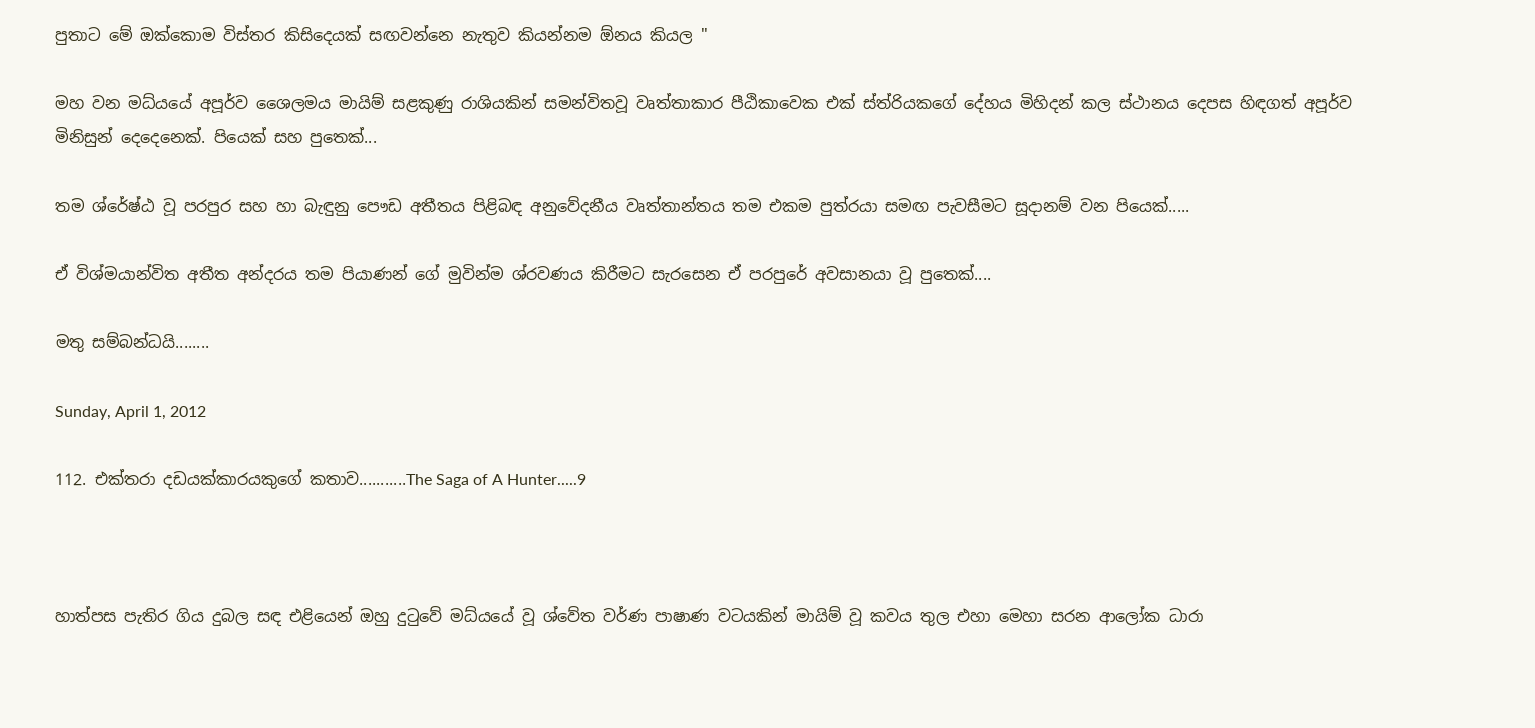පුතාට මේ ඔක්කොම විස්තර කිසිදෙයක් සඟවන්නෙ නැතුව කියන්නම ඕනය කියල ''

මහ වන මධ්යයේ අපූර්ව ශෛලමය මායිම් සළකුණු රාශියකින් සමන්විතවූ වෘත්තාකාර පීඨිකාවෙක එක් ස්ත්රියකගේ දේහය මිහිදන් කල ස්ථානය දෙපස හිඳගත් අපූර්ව මිනිසුන් දෙදෙනෙක්. පියෙක් සහ පුතෙක්...

තම ශ්රේෂ්ඨ වූ පරපුර සහ හා බැඳුනු පෞඩ අතීතය පිළිබඳ අනුවේදනීය වෘත්තාන්තය තම එකම පුත්රයා සමඟ පැවසීමට සූදානම් වන පියෙක්.....

ඒ විශ්මයාන්විත අතීත අන්දරය තම පියාණන් ගේ මුවින්ම ශ්රවණය කිරීමට සැරසෙන ඒ පරපුරේ අවසානයා වූ පුතෙක්....

මතු සම්බන්ධයි........

Sunday, April 1, 2012

112. එක්තරා දඩයක්කාරයකුගේ කතාව...........The Saga of A Hunter.....9



හාත්පස පැතිර ගිය දුබල සඳ එළියෙන් ඔහු දුටුවේ මධ්යයේ වූ ශ්වේත වර්ණ පාෂාණ වටයකින් මායිම් වූ කවය තුල එහා මෙහා සරන ආලෝක ධාරා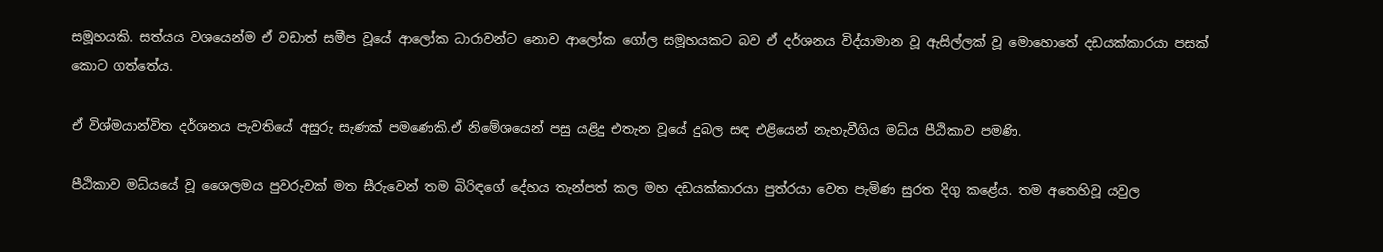සමූහයකි. සත්යය වශයෙන්ම ඒ වඩාත් සමීප වූයේ ආලෝක ධාරාවන්ට නොව ආලෝක ගෝල සමූහයකට බව ඒ දර්ශනය විද්යාමාන වූ ඇසිල්ලක් වූ මොහොතේ දඩයක්කාරයා පසක් කොට ගත්තේය.

ඒ විශ්මයාන්විත දර්ශනය පැවතියේ අසුරු සැණක් පමණෙකි.ඒ නිමේශයෙන් පසු යළිදු එතැන වූයේ දුබල සඳ එළියෙන් නැහැවීගිය මධ්ය පීඨිකාව පමණි.

පීඨිකාව මධ්යයේ වූ ශෛලමය පුවරුවක් මත සීරුවෙන් තම බිරිඳගේ දේහය තැන්පත් කල මහ දඩයක්කාරයා පුත්ර‍යා වෙත පැමිණ සුරත දිගු කළේය. තම අතෙහිවූ යවුල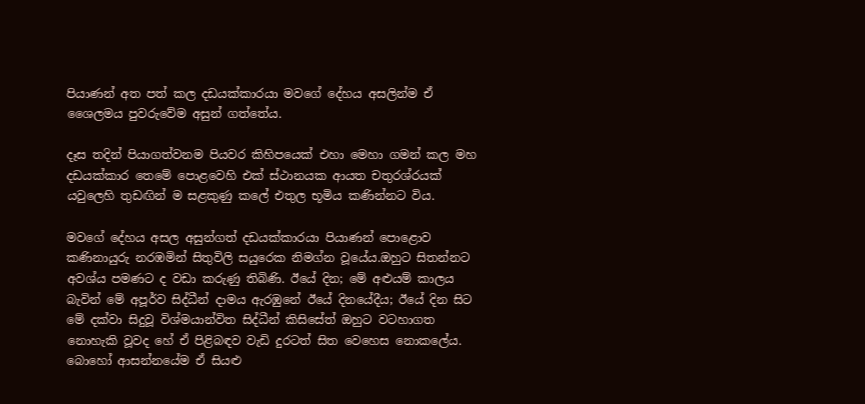පියාණන් අත පත් කල දඩයක්කාරයා මවගේ දේහය අසලින්ම ඒ ශෛලමය පුවරුවේම අසුන් ගත්තේය.

දෑස තදින් පියාගත්වනම පියවර කිහිපයෙක් එහා මෙහා ගමන් කල මහ දඩයක්කාර තෙමේ පොළවෙහි එක් ස්ථානයක ආයත චතුරශ්රයක් යවුලෙහි තුඩඟින් ම සළකුණු කලේ එතුල භූමිය කණින්නට විය.

මවගේ දේහය අසල අසුන්ගත් දඩයක්කාරයා පියාණන් පොළොව කණිනායුරු නරඹමින් සිතුවිලි සයුරෙක නිමග්න වූයේය.ඔහුට සිතන්නට අවශ්ය පමණට ද වඩා කරුණු තිබිණි. ඊයේ දින; මේ අළුයම් කාලය බැවින් මේ අපූර්ව සිද්ධීන් දාමය ඇරඹුනේ ඊයේ දිනයේදීය; ඊයේ දින සිට මේ දක්වා සිදුවූ විශ්මයාන්විත සිද්ධීන් කිසිසේත් ඔහුට වටහාගත නොහැකි වූවද හේ ඒ පිළිබඳව වැඩි දුරටත් සිත වෙහෙස නොකලේය. බොහෝ ආසන්නයේම ඒ සියළු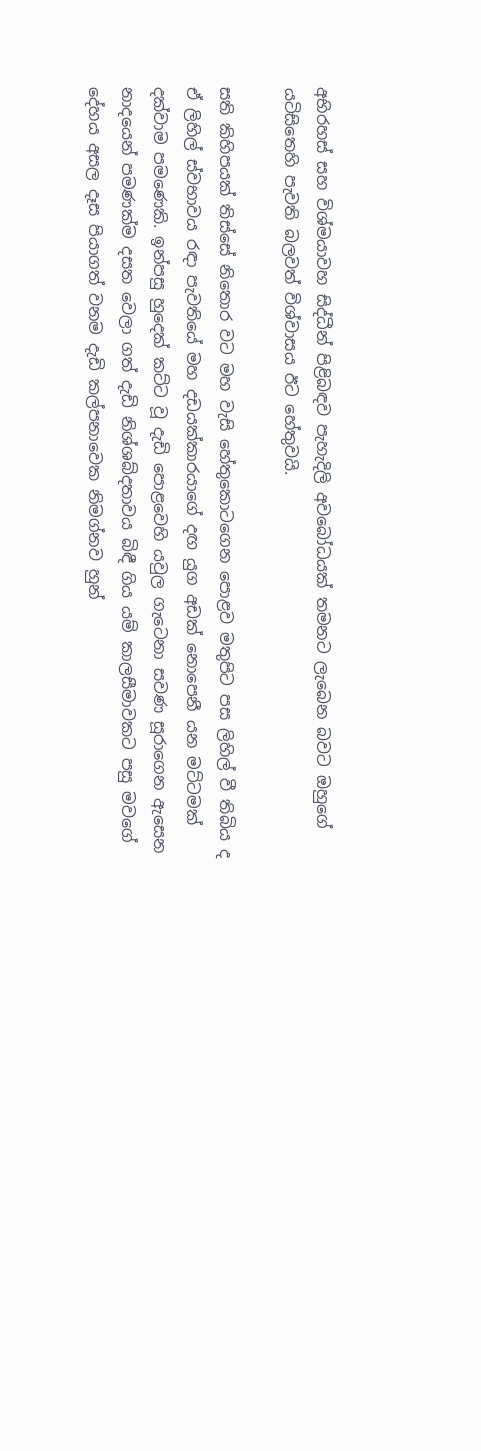අභිරහස් සහ විශ්මයාවහ සිද්ධීන් පිළිබඳව පැහැදිලි අවබෝධයක් තමනට ලැබෙන බවට ඔහුගේ යටිසිතෙහි පැවති බලවත් විශ්වාසය ඊට හේතුවයි.

සති කිහිපයක් තිස්සේ නිතොර වට මහ වැසි හේතුකොටගෙන පොළව මතුපිට පස ලිහිල් වී තිබිය ද ඒ ලිහිල් ස්වභාවය රඳා පැවතියේ මහ දඩයක්කාරයාගේ දඟ යුග අඩක් නොපෙනී යන මට්ටමක් දක්වාම පමණෙකි. ඉන්පසු හුදෙක් කට්ට වූ දැඩි පොළවෙහි යවුල ගැටෙනා සවණ සූරාගෙන ඇසෙන නාදයෙන් පමණක්ම දසත වෙලා ගත් දැඩි නිශ්ශබ්දතාවය බිඳී ගිය යම් කාලසීමාවකට පසු මවගේ දේහය අසල දෑස පියාගත් වනම දැඩි කල්පනාවෙක නිමග්නව හුන්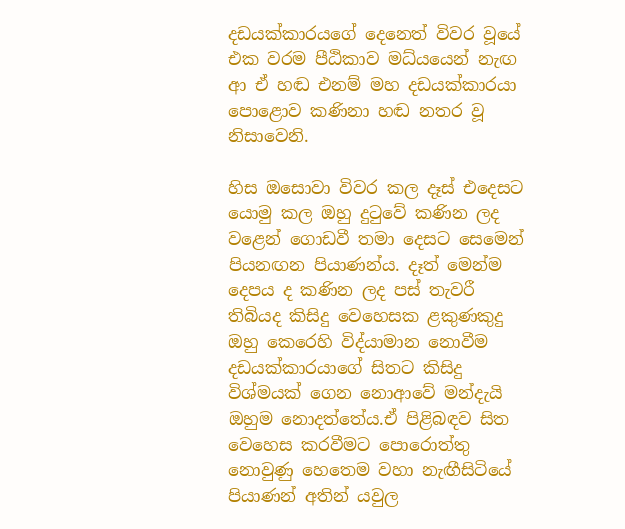දඩයක්කාරයගේ දෙනෙත් විවර වූයේ එක වරම පීඨිකාව මධ්යයෙන් නැඟ ආ ඒ හඬ එනම් මහ දඩයක්කාරයා පොළොව කණිනා හඬ නතර වූ නිසාවෙනි.

හිස ඔසොවා විවර කල දෑස් එදෙසට යොමු කල ඔහු දුටුවේ කණින ලද වළෙන් ගොඩවී තමා දෙසට සෙමෙන් පියනඟන පියාණන්ය. දෑත් මෙන්ම දෙපය ද කණින ලද පස් තැවරී තිබියද කිසිදු වෙහෙසක ළකුණකුදු ඔහු කෙරෙහි විද්යාමාන නොවීම දඩයක්කාරයාගේ සිතට කිසිදු විශ්මයක් ගෙන නොආවේ මන්දැයි ඔහුම නොදත්තේය.ඒ පිළිබඳව සිත වෙහෙස කරවීමට පොරොත්තු නොවුණු හෙතෙම වහා නැඟීසිටියේ පියාණන් අතින් යවුල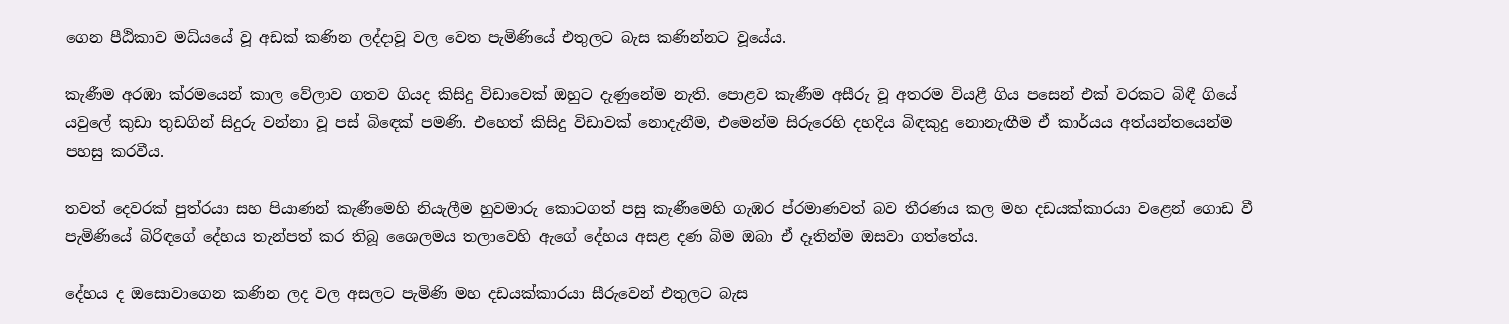ගෙන පීඨිකාව මධ්යයේ වූ අඩක් කණින ලද්දාවූ වල වෙත පැමිණියේ එතුලට බැස කණින්නට වූයේය.

කැණීම අරඹා ක්රමයෙන් කාල වේලාව ගතව ගියද කිසිදු විඩාවෙක් ඔහුට දැණුනේම නැති. පොළව කැණීම අසීරු වූ අතරම වියළී ගිය පසෙන් එක් වරකට බිඳී ගියේ යවුලේ කුඩා තුඩගින් සිදුරු වන්නා වූ පස් බිඳෙක් පමණි. එහෙත් කිසිදු විඩාවක් නොදැනීම, එමෙන්ම සිරුරෙහි දහදිය බිඳකුදු නොනැඟීම ඒ කාර්යය අත්යන්තයෙන්ම පහසු කරවීය.

තවත් දෙවරක් පුත්රයා සහ පියාණන් කැණීමෙහි නියැලීම හුවමාරු කොටගත් පසු කැණීමෙහි ගැඹර ප්රමාණවත් බව තීරණය කල මහ දඩයක්කාරයා වළෙන් ගොඩ වී පැමිණියේ බිරිඳගේ දේහය තැන්පත් කර තිබූ ශෛලමය තලාවෙහි ඇගේ දේහය අසළ දණ බිම ඔබා ඒ දෑතින්ම ඔසවා ගත්තේය.

දේහය ද ඔසොවාගෙන කණින ලද වල අසලට පැමිණි මහ දඩයක්කාරයා සීරුවෙන් එතුලට බැස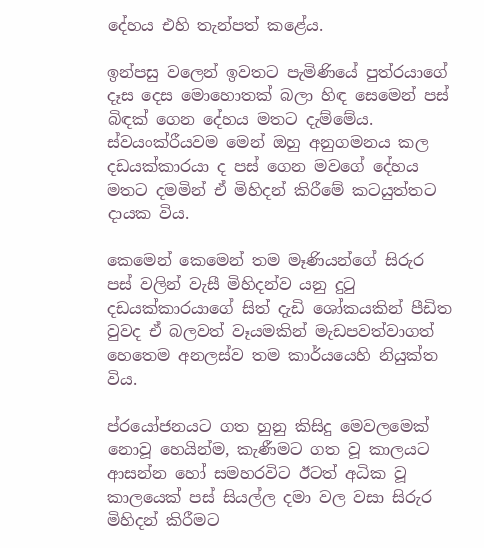දේහය එහි තැන්පත් කළේය.

ඉන්පසු වලෙන් ඉවතට පැමිණියේ පුත්රයාගේ දෑස දෙස මොහොතක් බලා හිඳ සෙමෙන් පස් බිඳක් ගෙන දේහය මතට දැම්මේය. ස්වයංක්රීයවම මෙන් ඔහු අනුගමනය කල දඩයක්කාරයා ද පස් ගෙන මවගේ දේහය මතට දමමින් ඒ මිහිදන් කිරීමේ කටයුත්තට දායක විය.

කෙමෙන් කෙමෙන් තම මෑණියන්ගේ සිරුර පස් වලින් වැසී මිහිදන්ව යනු දුටු දඩයක්කාරයාගේ සිත් දැඩි ශෝකයකින් පීඩිත වුවද ඒ බලවත් වෑයමකින් මැඩපවත්වාගත් හෙතෙම අනලස්ව තම කාර්යයෙහි නියුක්ත විය.

ප්රයෝජනයට ගත හුනු කිසිදු මෙවලමෙක් නොවූ හෙයින්ම, කැණීමට ගත වූ කාලයට ආසන්න හෝ සමහරවිට ඊටත් අධික වූ කාලයෙක් පස් සියල්ල දමා වල වසා සිරුර මිහිදන් කිරීමට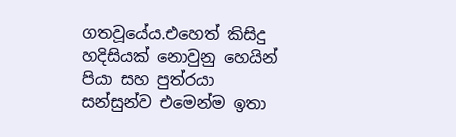ගතවූයේය.එහෙත් කිසිදු හදිසියක් නොවුනු හෙයින් පියා සහ පුත්රයා සන්සුන්ව එමෙන්ම ඉතා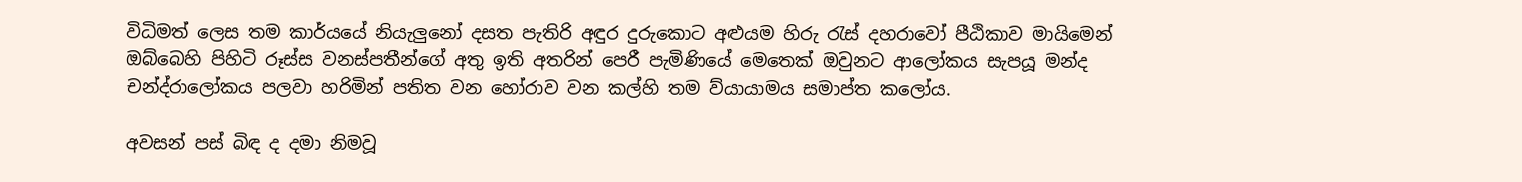විධිමත් ලෙස තම කාර්යයේ නියැලුනෝ දසත පැතිරි අඳුර දුරුකොට අළුයම හිරු රැස් දහරාවෝ පීඨිකාව මායිමෙන් ඔබ්බෙහි පිහිටි රූස්ස වනස්පතීන්ගේ අතු ඉති අතරින් පෙරී පැමිණියේ මෙතෙක් ඔවුනට ආලෝකය සැපයූ මන්ද චන්ද්රාලෝකය පලවා හරිමින් පතිත වන හෝරාව වන කල්හි තම ව්යායාමය සමාප්ත කලෝය.

අවසන් පස් බිඳ ද දමා නිමවූ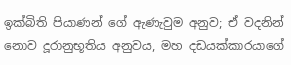ඉක්බිති පියාණන් ගේ ඇණැවුම අනුව; ඒ වදනින් නොව දූරානුභූතිය අනුවය, මහ දඩයක්කාරයාගේ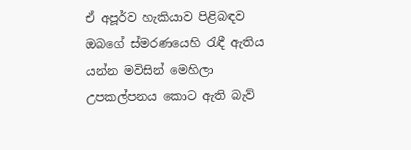ඒ අපූර්ව හැකියාව පිළිබඳව ඔබගේ ස්මරණයෙහි රැඳී ඇතිය යන්න මවිසින් මෙහිලා උපකල්පනය කොට ඇති බැව්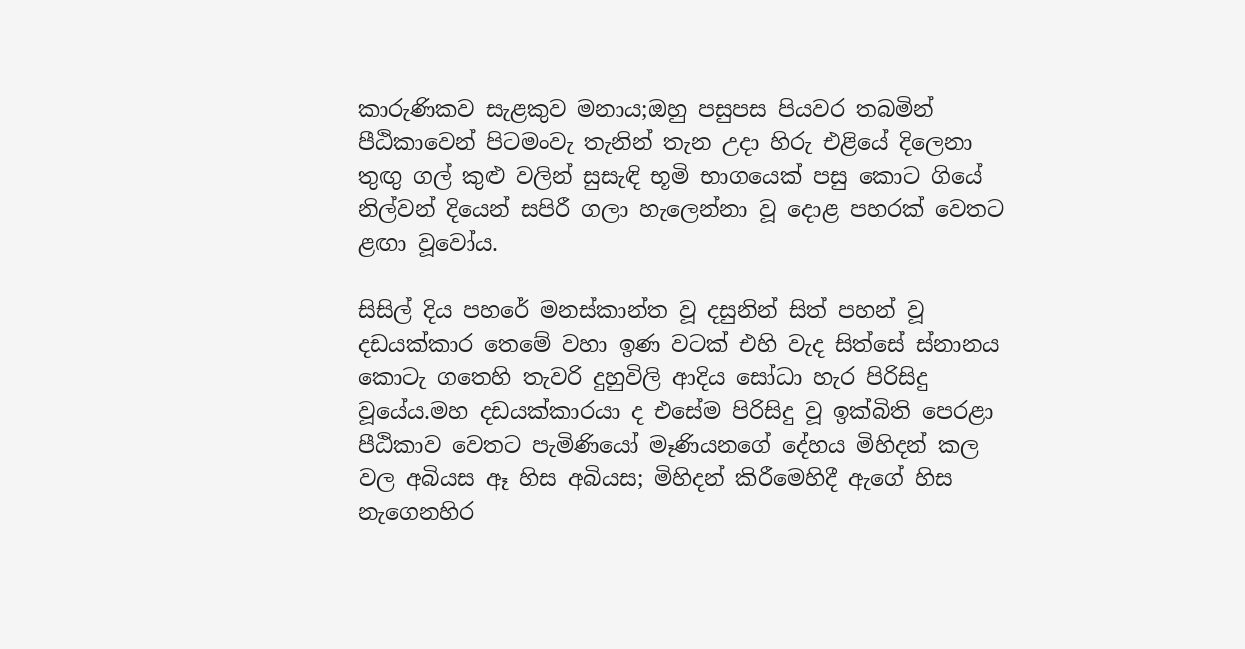කාරුණිකව සැළකුව මනාය;ඔහු පසුපස පියවර තබමින් පීඨිකාවෙන් පිටමංවැ තැනින් තැන උදා හිරු එළියේ දිලෙනා තුඟු ගල් කුළු වලින් සුසැඳි භූමි භාගයෙක් පසු කොට ගියේ නිල්වන් දියෙන් සපිරී ගලා හැලෙන්නා වූ දොළ පහරක් වෙතට ළඟා වූවෝය.

සිසිල් දිය පහරේ මනස්කාන්ත වූ දසුනින් සිත් පහන් වූ දඩයක්කාර තෙමේ වහා ඉණ වටක් එහි වැද සිත්සේ ස්නානය කොටැ ගතෙහි තැවරි දුහුවිලි ආදිය සෝධා හැර පිරිසිදු වූයේය.මහ දඩයක්කාරයා ද එසේම පිරිසිදු වූ ඉක්බිති පෙරළා පීඨිකාව වෙතට පැමිණියෝ මෑණියනගේ දේහය මිහිදන් කල වල අබියස ඈ හිස අබියස; මිහිදන් කිරීමෙහිදී ඇගේ හිස නැගෙනහිර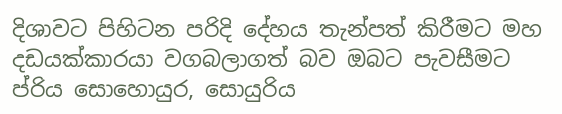දිශාවට පිහිටන පරිදි දේහය තැන්පත් කිරීමට මහ දඩයක්කාරයා වගබලාගත් බව ඔබට පැවසීමට ප්රිය සොහොයුර, සොයුරිය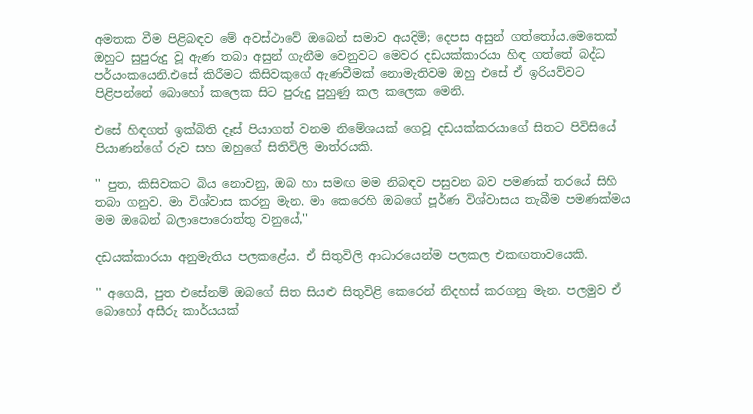අමතක වීම පිළිබඳව මේ අවස්ථාවේ ඔබෙන් සමාව අයදිමි; දෙපස අසුන් ගත්තෝය.මෙතෙක් ඔහුට සුපුරුදු වූ ඇණ තබා අසුන් ගැනීම වෙනුවට මෙවර දඩයක්කාරයා හිඳ ගත්තේ බද්ධ පර්යංකයෙනි.එසේ කිරීමට කිසිවකුගේ ඇණවීමක් නොමැතිවම ඔහු එසේ ඒ ඉරියව්වට පිළිපන්නේ බොහෝ කලෙක සිට පුරුදු පුහුණු කල කලෙක මෙනි.

එසේ හිඳගත් ඉක්බිති දෑස් පියාගත් වනම නිමේශයක් ගෙවූ දඩයක්කරයාගේ සිතට පිවිසියේ පියාණන්ගේ රුව සහ ඔහුගේ සිතිවිලි මාත්රයකි.

'' පුත, කිසිවකට බිය නොවනු, ඔබ හා සමඟ මම නිබඳව පසුවන බව පමණක් තරයේ සිහි තබා ගනුව. මා විශ්වාස කරනු මැන. මා කෙරෙහි ඔබගේ පූර්ණ විශ්වාසය තැබීම පමණක්මය මම ඔබෙන් බලාපොරොත්තු වනුයේ,''

දඩයක්කාරයා අනුමැතිය පලකළේය. ඒ සිතුවිලි ආධාරයෙන්ම පලකල එකඟතාවයෙකි.

'' අගෙයි, පුත එසේනම් ඔබගේ සිත සියළු සිතුවිළි කෙරෙන් නිදහස් කරගනු මැන. පලමුව ඒ බොහෝ අසීරු කාර්යයක්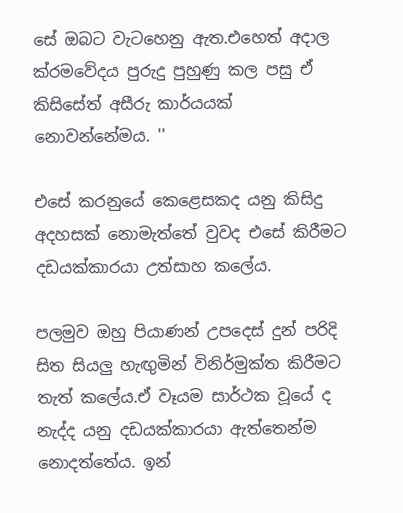සේ ඔබට වැටහෙනු ඇත.එහෙත් අදාල ක්රමවේදය පුරුදු පුහුණු කල පසු ඒ කිසිසේත් අසීරු කාර්යයක් නොවන්නේමය. ''

එසේ කරනුයේ කෙළෙසකද යනු කිසිදු අදහසක් නොමැත්තේ වුවද එසේ කිරීමට දඩයක්කාරයා උත්සාහ කලේය.

පලමුව ඔහු පියාණන් උපදෙස් දුන් පරිදි සිත සියලු හැඟුමින් විනිර්මුක්ත කිරීමට තැත් කලේය.ඒ වෑයම සාර්ථක වූයේ ද නැද්ද යනු දඩයක්කාරයා ඇත්තෙන්ම නොදත්තේය. ඉන්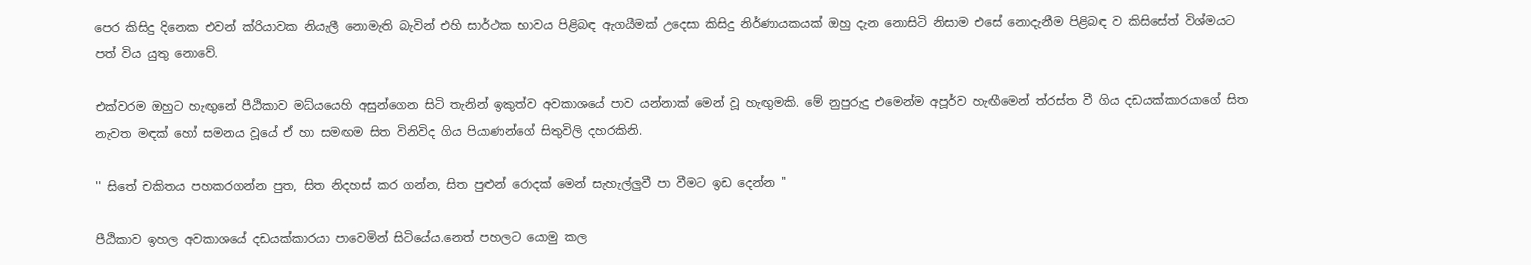පෙර කිසිදු දිනෙක එවන් ක්රියාවක නියැලී නොමැති බැවින් එහි සාර්ථක භාවය පිළිබඳ ඇගයීමක් උදෙසා කිසිදු නිර්ණායකයක් ඔහු දැන නොසිටි නිසාම එසේ නොදැනීම පිළිබඳ ව කිසිසේත් විශ්මයට පත් විය යුතු නොවේ.

එක්වරම ඔහුට හැඟුනේ පීඨිකාව මධ්යයෙහි අසුන්ගෙන සිටි තැනින් ඉකුත්ව අවකාශයේ පාව යන්නාක් මෙන් වූ හැඟුමකි. මේ නුපුරුදු එමෙන්ම අපූර්ව හැඟීමෙන් ත්රස්ත වී ගිය දඩයක්කාරයාගේ සිත නැවත මඳක් හෝ සමනය වූයේ ඒ හා සමඟම සිත විනිවිද ගිය පියාණන්ගේ සිතුවිලි දහරකිනි.

'' සිතේ චකිතය පහකරගන්න පුත, සිත නිදහස් කර ගන්න, සිත පුළුන් රොදක් මෙන් සැහැල්ලුවී පා වීමට ඉඩ දෙන්න ''

පීඨිකාව ඉහල අවකාශයේ දඩයක්කාරයා පාවෙමින් සිටියේය.නෙත් පහලට යොමු කල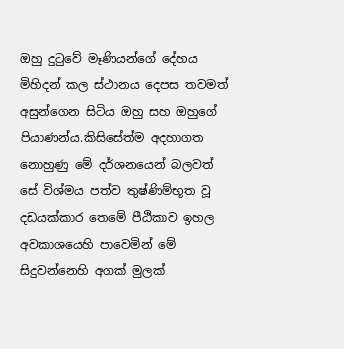ඔහු දුටුවේ මෑණියන්ගේ දේහය මිහිදන් කල ස්ථානය දෙපස තවමත් අසුන්ගෙන සිටිය ඔහු සහ ඔහුගේ පියාණන්ය.කිසිසේත්ම අදහාගත නොහුණු මේ දර්ශනයෙන් බලවත් සේ විශ්මය පත්ව තුෂ්ණිම්භූත වූ දඩයක්කාර තෙමේ පීඨිකාව ඉහල අවකාශයෙහි පාවෙමින් මේ සිදුවන්නෙහි අගක් මුලක්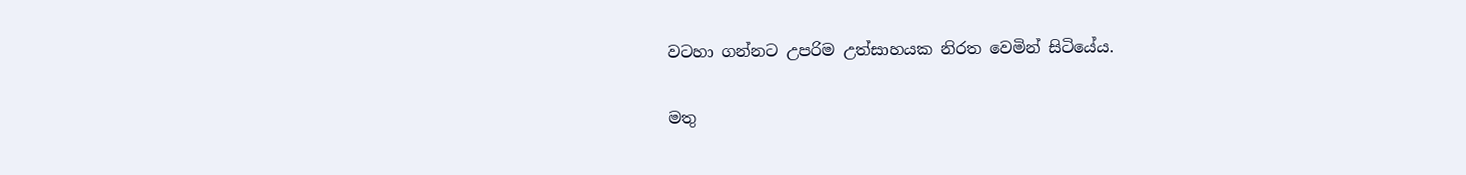වටහා ගන්නට උපරිම උත්සාහයක නිරත වෙමින් සිටියේය.

මතු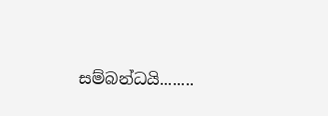සම්බන්ධයි........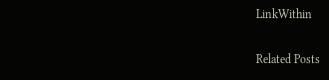LinkWithin

Related Posts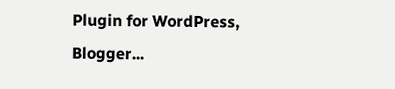Plugin for WordPress, Blogger...